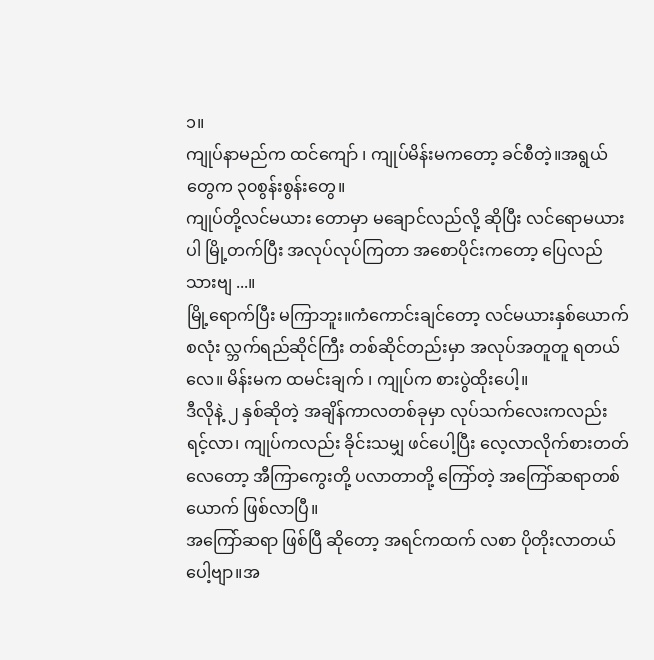၁။
ကျုပ်နာမည်က ထင်ကျော် ၊ ကျုပ်မိန်းမကတော့ ခင်စီတဲ့။အရွယ်တွေက ၃၀စွန်းစွန်းတွေ။
ကျုပ်တို့လင်မယား တောမှာ မချောင်လည်လို့ ဆိုပြီး လင်ရောမယားပါ မြို့တက်ပြီး အလုပ်လုပ်ကြတာ အစောပိုင်းကတော့ ပြေလည်သားဗျ ...။
မြို့ရောက်ပြီး မကြာဘူး။ကံကောင်းချင်တော့ လင်မယားနှစ်ယောက်စလုံး လ္ဘက်ရည်ဆိုင်ကြီး တစ်ဆိုင်တည်းမှာ အလုပ်အတူတူ ရတယ်လေ။ မိန်းမက ထမင်းချက် ၊ ကျုပ်က စားပွဲထိုးပေါ့။
ဒီလိုနဲ့ ၂ နှစ်ဆိုတဲ့ အချိန်ကာလတစ်ခုမှာ လုပ်သက်လေးကလည်း ရင့်လာ၊ ကျုပ်ကလည်း ခိုင်းသမျှ ဖင်ပေါ့ပြီး လေ့လာလိုက်စားတတ်လေတော့ အီကြာကွေးတို့ ပလာတာတို့ ကြော်တဲ့ အကြော်ဆရာတစ်ယောက် ဖြစ်လာပြီ။
အကြော်ဆရာ ဖြစ်ပြီ ဆိုတော့ အရင်ကထက် လစာ ပိုတိုးလာတယ်ပေါ့ဗျာ။အ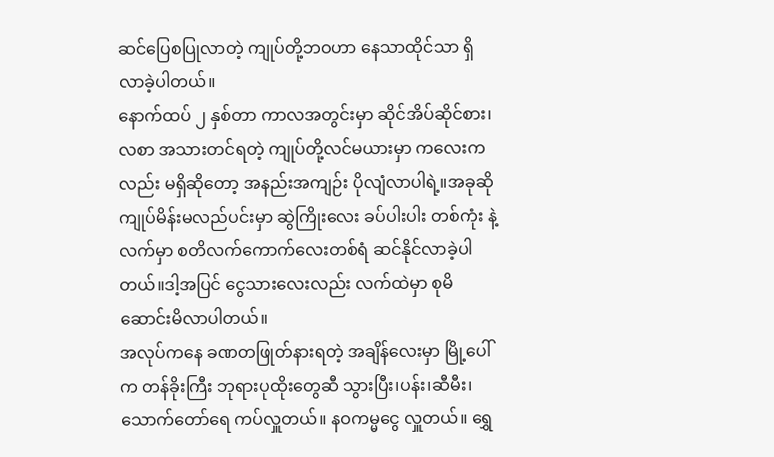ဆင်ပြေစပြုလာတဲ့ ကျုပ်တို့ဘဝဟာ နေသာထိုင်သာ ရှိလာခဲ့ပါတယ်။
နောက်ထပ် ၂ နှစ်တာ ကာလအတွင်းမှာ ဆိုင်အိပ်ဆိုင်စား၊ လစာ အသားတင်ရတဲ့ ကျုပ်တို့လင်မယားမှာ ကလေးကလည်း မရှိဆိုတော့ အနည်းအကျဉ်း ပိုလျံလာပါရဲ့။အခုဆို ကျုပ်မိန်းမလည်ပင်းမှာ ဆွဲကြိုးလေး ခပ်ပါးပါး တစ်ကုံး နဲ့ လက်မှာ စတိလက်ကောက်လေးတစ်ရံ ဆင်နိုင်လာခဲ့ပါတယ်။ဒါ့အပြင် ငွေသားလေးလည်း လက်ထဲမှာ စုမိဆောင်းမိလာပါတယ်။
အလုပ်ကနေ ခဏတဖြုတ်နားရတဲ့ အချိန်လေးမှာ မြို့ပေါ်က တန်ခိုးကြီး ဘုရားပုထိုးတွေဆီ သွားပြီး၊ပန်း၊ဆီမီး၊သောက်တော်ရေ ကပ်လှူတယ်။ နဝကမ္မငွေ လှူတယ်။ ရွှေ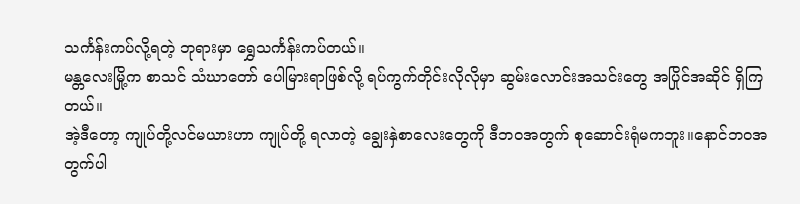သင်္ကန်းကပ်လို့ရတဲ့ ဘုရားမှာ ရွှေသင်္ကန်းကပ်တယ်။
မန္တလေးမြို့က စာသင် သံဃာတော် ပေါမြားရာဖြစ်လို့ ရပ်ကွက်တိုင်းလိုလိုမှာ ဆွမ်းလောင်းအသင်းတွေ အပြိုင်အဆိုင် ရှိကြတယ်။
အဲ့ဒီတော့ ကျုပ်တို့လင်မယားဟာ ကျုပ်တို့ ရလာတဲ့ ချွေးနှဲစာလေးတွေကို ဒီဘဝအတွက် စုဆောင်းရုံမကဘူး။နောင်ဘဝအတွက်ပါ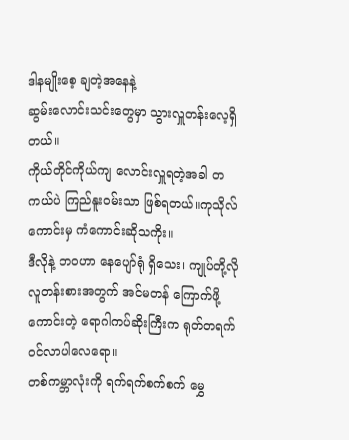ဒါနမျိုးစေ့ ချတဲ့အနေနဲ့
ဆွမ်းလောင်းသင်းတွေမှာ သွားလှူတန်းလေ့ရှိတယ်။
ကိုယ်တိုင်ကိုယ်ကျ လောင်းလှူရတဲ့အခါ တကယ်ပဲ ကြည်နူးဝမ်းသာ ဖြစ်ရတယ်။ကုသိုလ်ကောင်းမှ ကံကောင်းဆိုသကိုး။
ဒီလိုနဲ့ ဘဝဟာ နေပျော်ရုံ ရှိသေး၊ ကျုပ်တို့လို လူတန်းစားအတွက် အင်မတန် ကြောက်ဖို့ကောင်းတဲ့ ရောဂါကပ်ဆိုးကြီးက ရုတ်တရက် ဝင်လာပါလေရော။
တစ်ကမ္ဘာလုံးကို ရက်ရက်စက်စက် မွှေ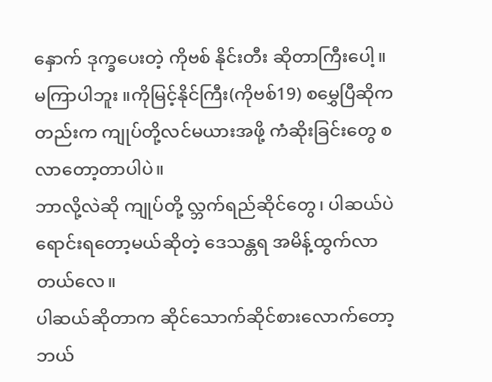နှောက် ဒုက္ခပေးတဲ့ ကိုဗစ် နိုင်းတီး ဆိုတာကြီးပေါ့။
မကြာပါဘူး ။ကိုမြင့်နိုင်ကြီး(ကိုဗစ်19) စမွှေပြီဆိုကတည်းက ကျုပ်တို့လင်မယားအဖို့ ကံဆိုးခြင်းတွေ စလာတော့တာပါပဲ။
ဘာလို့လဲဆို ကျုပ်တို့ လ္ဘက်ရည်ဆိုင်တွေ၊ ပါဆယ်ပဲ ရောင်းရတော့မယ်ဆိုတဲ့ ဒေသန္တရ အမိန့်ထွက်လာတယ်လေ။
ပါဆယ်ဆိုတာက ဆိုင်သောက်ဆိုင်စားလောက်တော့ ဘယ်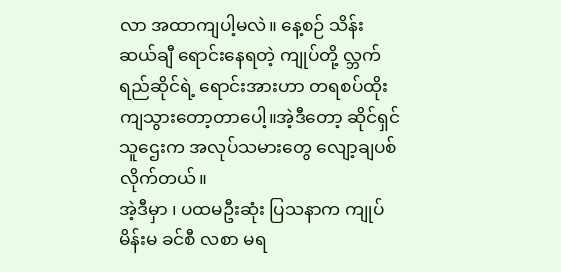လာ အထာကျပါ့မလဲ။ နေ့စဉ် သိန်းဆယ်ချီ ရောင်းနေရတဲ့ ကျုပ်တို့ လ္ဘက်ရည်ဆိုင်ရဲ့ ရောင်းအားဟာ တရစပ်ထိုးကျသွားတော့တာပေါ့။အဲ့ဒီတော့ ဆိုင်ရှင်သူဌေးက အလုပ်သမားတွေ လျော့ချပစ်လိုက်တယ်။
အဲ့ဒီမှာ ၊ ပထမဦးဆုံး ပြသနာက ကျုပ်မိန်းမ ခင်စီ လစာ မရ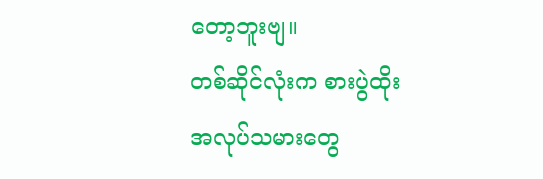တော့ဘူးဗျ။
တစ်ဆိုင်လုံးက စားပွဲထိုး အလုပ်သမားတွေ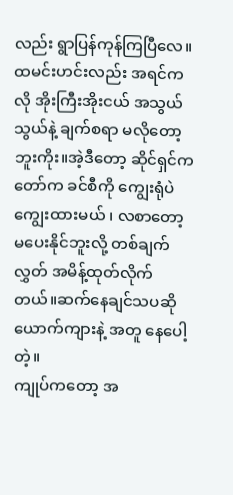လည်း ရွာပြန်ကုန်ကြပြီလေ။
ထမင်းဟင်းလည်း အရင်ကလို အိုးကြီးအိုးငယ် အသွယ်သွယ်နဲ့ ချက်စရာ မလိုတော့ဘူးကိုး။အဲ့ဒီတော့ ဆိုင်ရှင်ကတော်က ခင်စီကို ကျွေးရုံပဲ ကျွေးထားမယ် ၊ လစာတော့ မပေးနိုင်ဘူးလို့ တစ်ချက်လွှတ် အမိန့်ထုတ်လိုက်တယ်။ဆက်နေချင်သပဆို ယောက်ကျားနဲ့ အတူ နေပေါ့တဲ့။
ကျုပ်ကတော့ အ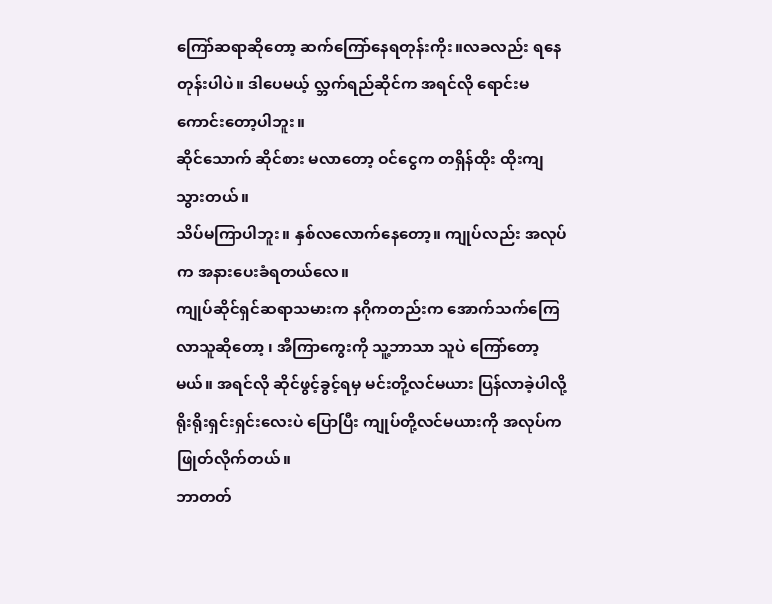ကြော်ဆရာဆိုတော့ ဆက်ကြော်နေရတုန်းကိုး။လခလည်း ရနေတုန်းပါပဲ။ ဒါပေမယ့် လ္ဘက်ရည်ဆိုင်က အရင်လို ရောင်းမကောင်းတော့ပါဘူး။
ဆိုင်သောက် ဆိုင်စား မလာတော့ ဝင်ငွေက တရှိန်ထိုး ထိုးကျသွားတယ်။
သိပ်မကြာပါဘူး။ နှစ်လလောက်နေတော့။ ကျုပ်လည်း အလုပ်က အနားပေးခံရတယ်လေ။
ကျုပ်ဆိုင်ရှင်ဆရာသမားက နဂိုကတည်းက အောက်သက်ကြေလာသူဆိုတော့ ၊ အီကြာကွေးကို သူ့ဘာသာ သူပဲ ကြော်တော့မယ်။ အရင်လို ဆိုင်ဖွင့်ခွင့်ရမှ မင်းတို့လင်မယား ပြန်လာခဲ့ပါလို့ ရိုးရိုးရှင်းရှင်းလေးပဲ ပြောပြီး ကျုပ်တို့လင်မယားကို အလုပ်က ဖြုတ်လိုက်တယ်။
ဘာတတ်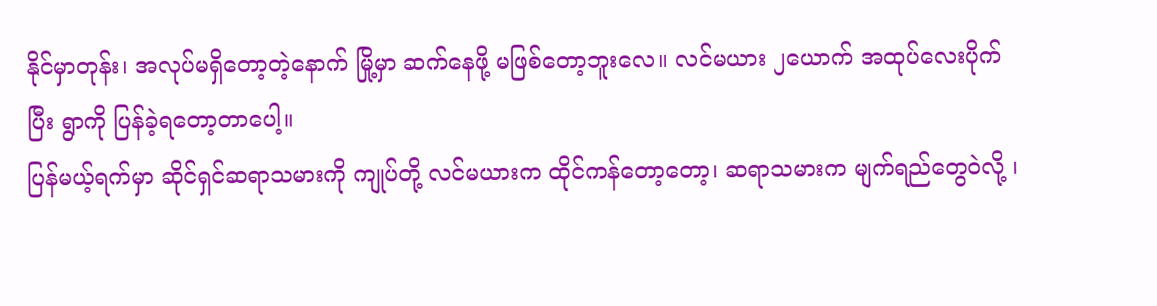နိုင်မှာတုန်း၊ အလုပ်မရှိတော့တဲ့နောက် မြို့မှာ ဆက်နေဖို့ မဖြစ်တော့ဘူးလေ။ လင်မယား ၂ယောက် အထုပ်လေးပိုက်ပြီး ရွာကို ပြန်ခဲ့ရတော့တာပေါ့။
ပြန်မယ့်ရက်မှာ ဆိုင်ရှင်ဆရာသမားကို ကျုပ်တို့ လင်မယားက ထိုင်ကန်တော့တော့၊ ဆရာသမားက မျက်ရည်တွေဝဲလို့ ၊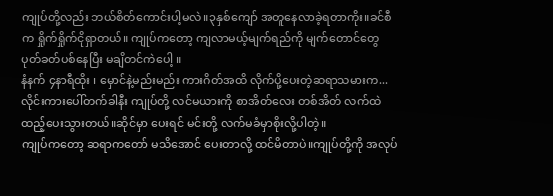ကျုပ်တို့လည်း ဘယ်စိတ်ကောင်းပါ့မလဲ။၃နှစ်ကျော် အတူနေလာခဲ့ရတာကိုး။ခင်စီက ရှိုက်ရှိုက်ငိုရှာတယ်။ ကျုပ်ကတော့ ကျလာမယ့်မျက်ရည်ကို မျက်တောင်တွေ ပုတ်ခတ်ပစ်နေပြီး မချိတင်ကဲပေါ့ ။
နံနက် ၄နာရီထိုး ၊ မှောင်နဲ့မည်းမည်း ကားဂိတ်အထိ လိုက်ပို့ပေးတဲ့ဆရာသမားက... လိုင်းကားပေါ်တက်ခါနီး ကျုပ်တို့ လင်မယားကို စာအိတ်လေး တစ်အိတ် လက်ထဲ ထည့်ပေးသွားတယ်။ဆိုင်မှာ ပေးရင် မင်းတို့ လက်မခံမှာစိုးလို့ပါတဲ့။
ကျုပ်ကတော့ ဆရာကတော် မသိအောင် ပေးတာလို့ ထင်မိတာပဲ။ကျုပ်တို့ကို အလုပ်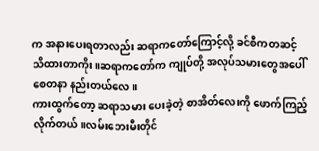က အနားပေးရတာလည်း ဆရာကတော်ကြောင့်လို့ ခင်စီကတဆင့် သိထားတာကိုး။ဆရာကတော်က ကျုပ်တို့ အလုပ်သမားတွေအပေါ် စေတနာ နည်းတယ်လေ။
ကားထွက်တော့ ဆရာသမား ပေးခဲ့တဲ့ စာအိတ်လေးကို ဖောက်ကြည့်လိုက်တယ်။လမ်းဘေးမီးတိုင်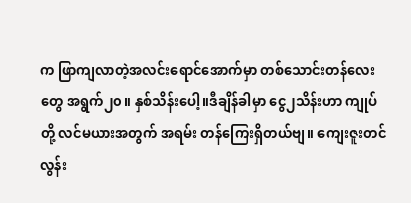က ဖြာကျလာတဲ့အလင်းရောင်အောက်မှာ တစ်သောင်းတန်လေးတွေ အရွက်၂၀။ နှစ်သိန်းပေါ့။ဒီချိန်ခါမှာ ငွေ၂သိန်းဟာ ကျုပ်တို့ လင်မယားအတွက် အရမ်း တန်ကြေးရှိတယ်ဗျ။ ကျေးဇူးတင်လွန်း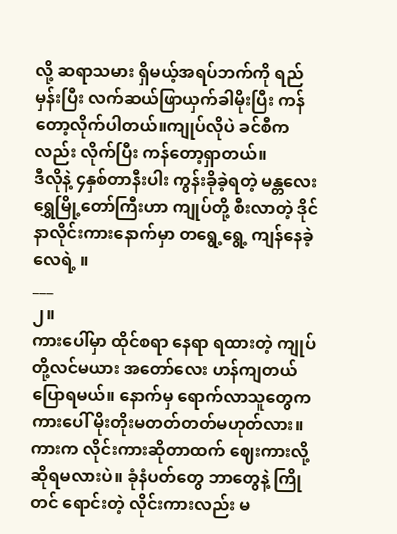လို့ ဆရာသမား ရှိမယ့်အရပ်ဘက်ကို ရည်မှန်းပြီး လက်ဆယ်ဖြာယှက်ခါမိုးပြီး ကန်တော့လိုက်ပါတယ်။ကျုပ်လိုပဲ ခင်စီကလည်း လိုက်ပြီး ကန်တော့ရှာတယ်။
ဒီလိုနဲ့ ၄နှစ်တာနီးပါး ကွန်းခိုခဲ့ရတဲ့ မန္တလေး ရွှေမြို့တော်ကြီးဟာ ကျုပ်တို့ စီးလာတဲ့ ဒိုင်နာလိုင်းကားနောက်မှာ တရွေ့ရွေ့ ကျန်နေခဲ့လေရဲ့ ။
___
၂။
ကားပေါ်မှာ ထိုင်စရာ နေရာ ရထားတဲ့ ကျုပ်တို့လင်မယား အတော်လေး ဟန်ကျတယ်ပြောရမယ်။ နောက်မှ ရောက်လာသူတွေက ကားပေါ် မိုးတိုးမတတ်တတ်မဟုတ်လား။
ကားက လိုင်းကားဆိုတာထက် ဈေးကားလို့ ဆိုရမလားပဲ။ ခုံနံပတ်တွေ ဘာတွေနဲ့ ကြိုတင် ရောင်းတဲ့ လိုင်းကားလည်း မ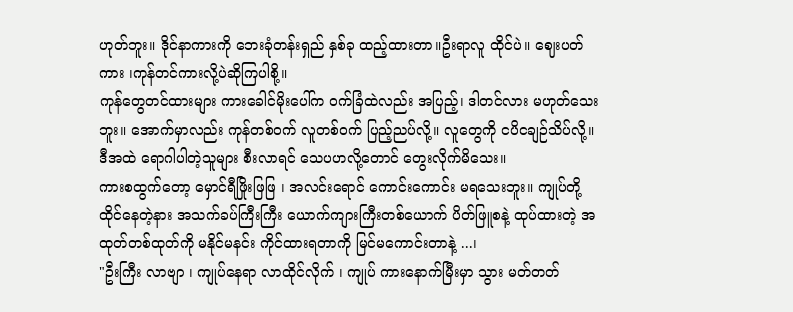ဟုတ်ဘူး။ ဒိုင်နာကားကို ဘေးခုံတန်းရှည် နှစ်ခု ထည့်ထားတာ။ဦးရာလူ ထိုင်ပဲ။ ဈေးပတ်ကား ၊ကုန်တင်ကားလို့ပဲဆိုကြပါစို့။
ကုန်တွေတင်ထားများ ကားခေါင်မိုးပေါ်က ဝက်ခြံထဲလည်း အပြည့်၊ ဒါတင်လား မဟုတ်သေးဘူး။ အောက်မှာလည်း ကုန်တစ်ဝက် လူတစ်ဝက် ပြည့်ညပ်လို့။ လူတွေကို ငပိငချဉ်သိပ်လို့။ ဒီအထဲ ရောဂါပါတဲ့သူများ စီးလာရင် သေပဟလို့တောင် တွေးလိုက်မိသေး။
ကားစထွက်တော့ မှောင်ရီဖြိုးဖြဖြ ၊ အလင်းရောင် ကောင်းကောင်း မရသေးဘူး။ ကျုပ်တို့ထိုင်နေတဲ့နား အသက်ခပ်ကြီးကြီး ယောက်ကျားကြီးတစ်ယောက် ပိတ်ဖြူစနဲ့ ထုပ်ထားတဲ့ အထုတ်တစ်ထုတ်ကို မနိုင်မနင်း ကိုင်ထားရတာကို မြင်မကောင်းတာနဲ့ ...၊
"ဦးကြီး လာဗျာ ၊ ကျုပ်နေရာ လာထိုင်လိုက် ၊ ကျုပ် ကားနောက်မြီးမှာ သွား မတ်တတ်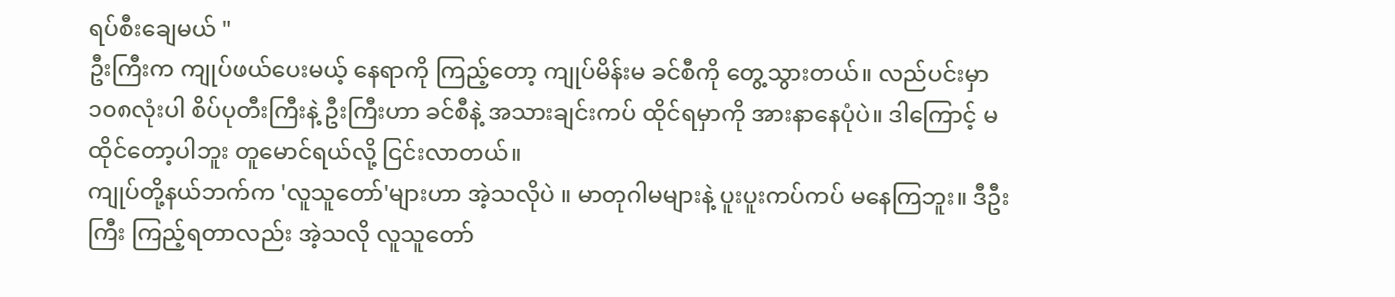ရပ်စီးချေမယ် "
ဦးကြီးက ကျုပ်ဖယ်ပေးမယ့် နေရာကို ကြည့်တော့ ကျုပ်မိန်းမ ခင်စီကို တွေ့သွားတယ်။ လည်ပင်းမှာ ၁၀၈လုံးပါ စိပ်ပုတီးကြီးနဲ့ ဦးကြီးဟာ ခင်စီနဲ့ အသားချင်းကပ် ထိုင်ရမှာကို အားနာနေပုံပဲ။ ဒါကြောင့် မထိုင်တော့ပါဘူး တူမောင်ရယ်လို့ ငြင်းလာတယ်။
ကျုပ်တို့နယ်ဘက်က 'လူသူတော်'များဟာ အဲ့သလိုပဲ ။ မာတုဂါမများနဲ့ ပူးပူးကပ်ကပ် မနေကြဘူး။ ဒီဦးကြီး ကြည့်ရတာလည်း အဲ့သလို လူသူတော်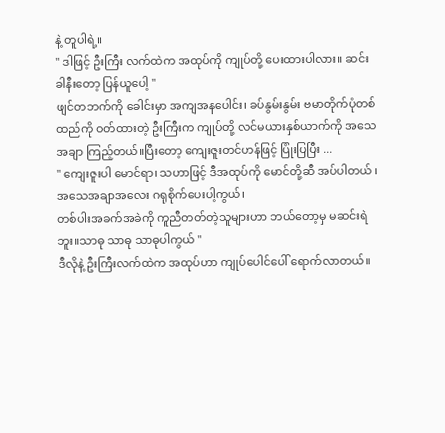နဲ့ တူပါရဲ့။
" ဒါဖြင့် ဦးကြီး လက်ထဲက အထုပ်ကို ကျုပ်တို့ ပေးထားပါလား။ ဆင်းခါနီးတော့ ပြန်ယူပေါ့ "
ဖျင်တဘက်ကို ခေါင်းမှာ အကျအနပေါင်း၊ ခပ်နွမ်းနွမ်း ဗမာတိုက်ပုံတစ်ထည်ကို ဝတ်ထားတဲ့ ဦးကြီးက ကျုပ်တို့ လင်မယားနှစ်ယာက်ကို အသေအချာ ကြည့်တယ်။ပြီးတော့ ကျေးဇူးတင်ဟန်ဖြင့် ပြုံးပြပြီး ...
" ကျေးဇူးပါ မောင်ရာ၊ သဟာဖြင့် ဒီအထုပ်ကို မောင်တို့ဆီ အပ်ပါတယ် ၊ အသေအချာအလေး ဂရုစိုက်ပေးပါ့ကွယ်၊
တစ်ပါးအခက်အခဲကို ကူညီတတ်တဲ့သူများဟာ ဘယ်တော့မှ မဆင်းရဲဘူး။သာဓု သာဓု သာဓုပါကွယ် "
ဒီလိုနဲ့ ဦးကြီးလက်ထဲက အထုပ်ဟာ ကျုပ်ပေါင်ပေါ် ရောက်လာတယ်။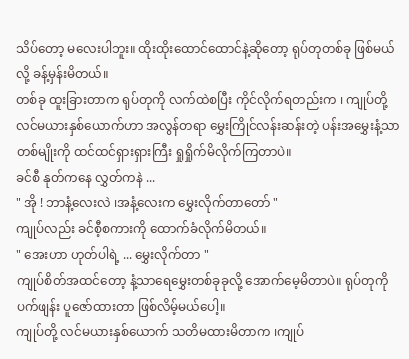သိပ်တော့ မလေးပါဘူး။ ထိုးထိုးထောင်ထောင်နဲ့ဆိုတော့ ရုပ်တုတစ်ခု ဖြစ်မယ်လို့ ခန့်မှန်းမိတယ်။
တစ်ခု ထူးခြားတာက ရုပ်တုကို လက်ထဲစပြီး ကိုင်လိုက်ရတည်းက ၊ ကျုပ်တို့ လင်မယားနှစ်ယောက်ဟာ အလွန်တရာ မွှေးကြိုင်လန်းဆန်းတဲ့ ပန်းအမွှေးနံ့သာ တစ်မျိုးကို ထင်ထင်ရှားရှားကြီး ရှုရှိုက်မိလိုက်ကြတာပဲ။
ခင်စီ နုတ်ကနေ လွှတ်ကနဲ ...
" အို ! ဘာနံ့လေးလဲ ၊အနံ့လေးက မွှေးလိုက်တာတော် "
ကျုပ်လည်း ခင်စီ့စကားကို ထောက်ခံလိုက်မိတယ်။
" အေးဟာ ဟုတ်ပါရဲ့ ... မွှေးလိုက်တာ "
ကျုပ်စိတ်အထင်တော့ နံ့သာရေမွှေးတစ်ခုခုလို့ အောက်မေ့မိတာပဲ။ ရုပ်တုကို ပက်ဖျန်း ပူဇော်ထားတာ ဖြစ်လိမ့်မယ်ပေါ့။
ကျုပ်တို့ လင်မယားနှစ်ယောက် သတိမထားမိတာက ၊ကျုပ်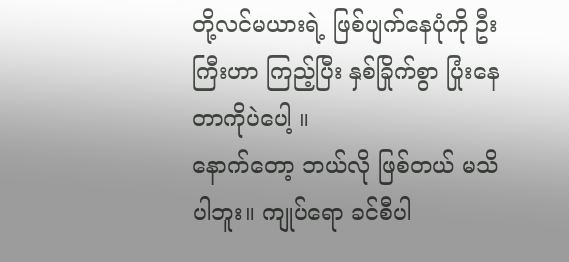တို့လင်မယားရဲ့ ဖြစ်ပျက်နေပုံကို ဦးကြီးဟာ ကြည့်ပြီး နှစ်ခြိုက်စွာ ပြုံးနေတာကိုပဲပေါ့ ။
နောက်တော့ ဘယ်လို ဖြစ်တယ် မသိပါဘူး။ ကျုပ်ရော ခင်စီပါ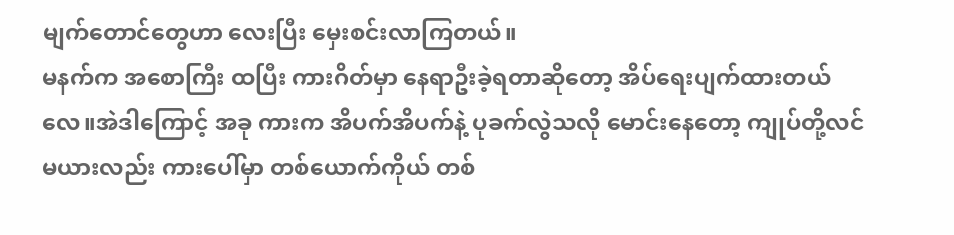မျက်တောင်တွေဟာ လေးပြီး မှေးစင်းလာကြတယ်။
မနက်က အစောကြီး ထပြီး ကားဂိတ်မှာ နေရာဦးခဲ့ရတာဆိုတော့ အိပ်ရေးပျက်ထားတယ်လေ။အဲဒါကြောင့် အခု ကားက အိပက်အိပက်နဲ့ ပုခက်လွဲသလို မောင်းနေတော့ ကျုပ်တို့လင်မယားလည်း ကားပေါ်မှာ တစ်ယောက်ကိုယ် တစ်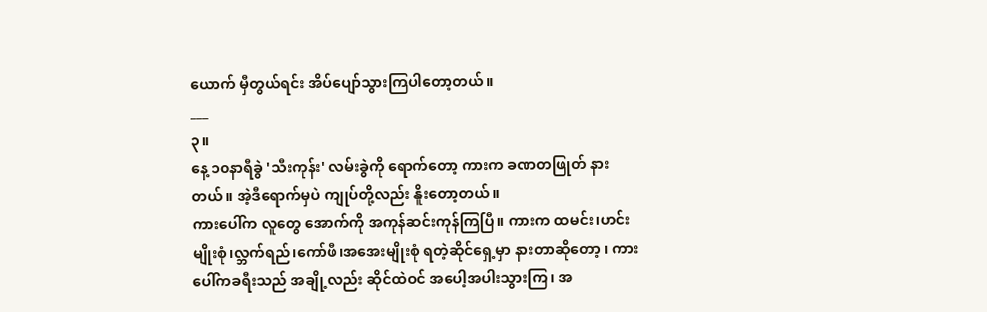ယောက် မှီတွယ်ရင်း အိပ်ပျော်သွားကြပါတော့တယ်။
___
၃။
နေ့ ၁၀နာရီခွဲ 'သီးကုန်း' လမ်းခွဲကို ရောက်တော့ ကားက ခဏတဖြုတ် နားတယ်။ အဲ့ဒီရောက်မှပဲ ကျုပ်တို့လည်း နိူးတော့တယ်။
ကားပေါ်က လူတွေ အောက်ကို အကုန်ဆင်းကုန်ကြပြီ။ ကားက ထမင်း၊ဟင်းမျိုးစုံ၊လ္ဘက်ရည်၊ကော်ဖီ၊အအေးမျိုးစုံ ရတဲ့ဆိုင်ရှေ့မှာ နားတာဆိုတော့ ၊ ကားပေါ်ကခရီးသည် အချို့လည်း ဆိုင်ထဲဝင် အပေါ့အပါးသွားကြ၊ အ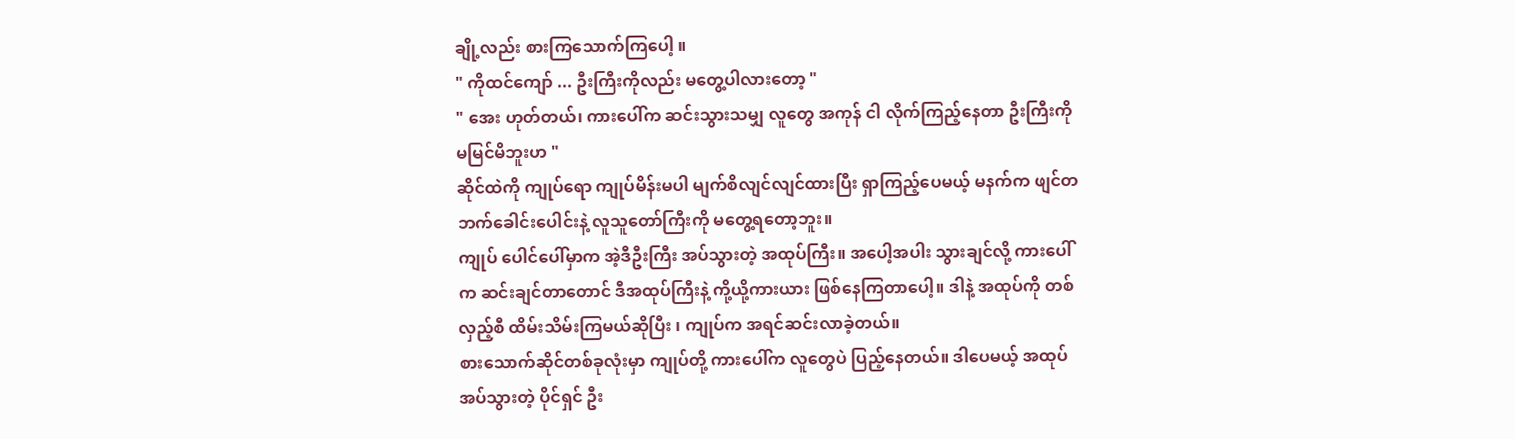ချို့လည်း စားကြသောက်ကြပေါ့ ။
" ကိုထင်ကျော် ... ဦးကြီးကိုလည်း မတွေ့ပါလားတော့ "
" အေး ဟုတ်တယ်၊ ကားပေါ်က ဆင်းသွားသမျှ လူတွေ အကုန် ငါ လိုက်ကြည့်နေတာ ဦးကြီးကို မမြင်မိဘူးဟ "
ဆိုင်ထဲကို ကျုပ်ရော ကျုပ်မိန်းမပါ မျက်စိလျင်လျင်ထားပြီး ရှာကြည့်ပေမယ့် မနက်က ဖျင်တဘက်ခေါင်းပေါင်းနဲ့ လူသူတော်ကြီးကို မတွေ့ရတော့ဘူး။
ကျုပ် ပေါင်ပေါ်မှာက အဲ့ဒီဦးကြီး အပ်သွားတဲ့ အထုပ်ကြီး။ အပေါ့အပါး သွားချင်လို့ ကားပေါ်က ဆင်းချင်တာတောင် ဒီအထုပ်ကြီးနဲ့ ကို့ယို့ကားယား ဖြစ်နေကြတာပေါ့။ ဒါနဲ့ အထုပ်ကို တစ်လှည့်စီ ထိမ်းသိမ်းကြမယ်ဆိုပြီး ၊ ကျုပ်က အရင်ဆင်းလာခဲ့တယ်။
စားသောက်ဆိုင်တစ်ခုလုံးမှာ ကျုပ်တို့ ကားပေါ်က လူတွေပဲ ပြည့်နေတယ်။ ဒါပေမယ့် အထုပ်အပ်သွားတဲ့ ပိုင်ရှင် ဦး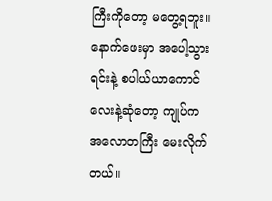ကြီးကိုတော့ မတွေ့ရဘူး။
နောက်ဖေးမှာ အပေါ့သွားရင်းနဲ့ စပါယ်ယာကောင်လေးနဲ့ဆုံတော့ ကျုပ်က အလောတကြီး မေးလိုက်တယ်။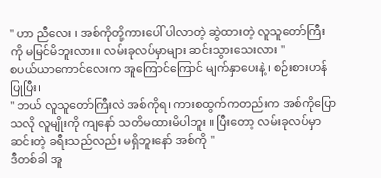" ဟာ ညီလေး ၊ အစ်ကိုတို့ကားပေါ် ပါလာတဲ့ ဆွဲထားတဲ့ လူသူတော်ကြီးကို မမြင်မိဘူးလား။ လမ်းခုလပ်မှာများ ဆင်းသွားသေးလား "
စပယ်ယာကောင်လေးက အူကြောင်ကြောင် မျက်နှာပေးနဲ့ ၊ စဉ်းစားဟန်ပြုပြီး၊
" ဘယ် လူသူတော်ကြီးလဲ အစ်ကိုရ၊ ကားစထွက်ကတည်းက အစ်ကိုပြောသလို လူမျိုးကို ကျနော် သတိမထားမိပါဘူး ။ ပြီးတော့ လမ်းခုလပ်မှာ ဆင်းတဲ့ ခရီးသည်လည်း မရှိဘူးနော် အစ်ကို "
ဒီတစ်ခါ အူ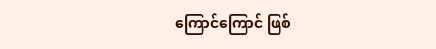ကြောင်ကြောင် ဖြစ်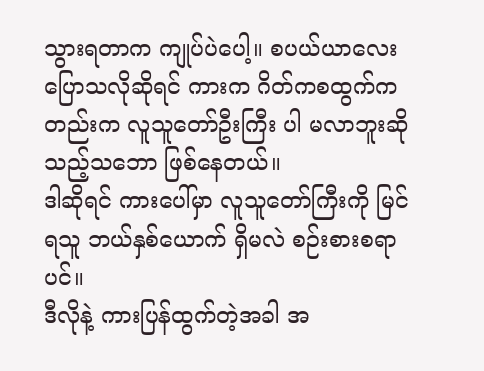သွားရတာက ကျုပ်ပဲပေါ့။ စပယ်ယာလေး ပြောသလိုဆိုရင် ကားက ဂိတ်ကစထွက်ကတည်းက လူသူတော်ဦးကြီး ပါ မလာဘူးဆိုသည့်သဘော ဖြစ်နေတယ်။
ဒါဆိုရင် ကားပေါ်မှာ လူသူတော်ကြီးကို မြင်ရသူ ဘယ်နှစ်ယောက် ရှိမလဲ စဉ်းစားစရာပင်။
ဒီလိုနဲ့ ကားပြန်ထွက်တဲ့အခါ အ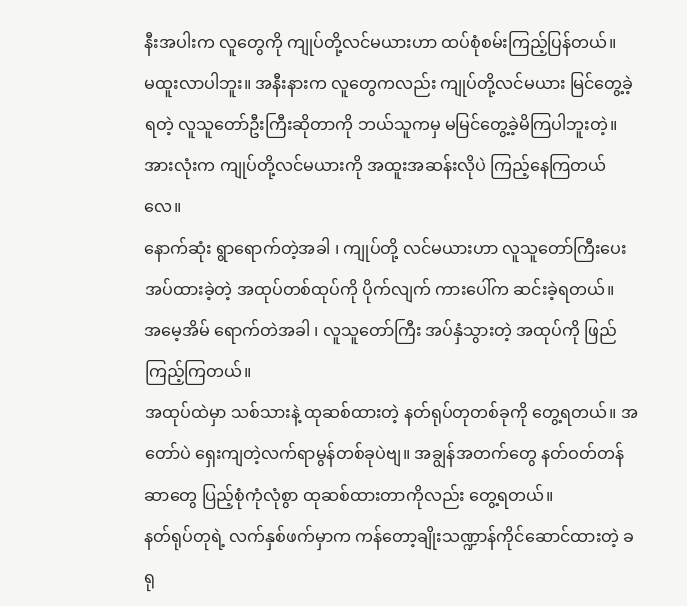နီးအပါးက လူတွေကို ကျုပ်တို့လင်မယားဟာ ထပ်စုံစမ်းကြည့်ပြန်တယ်။
မထူးလာပါဘူး။ အနီးနားက လူတွေကလည်း ကျုပ်တို့လင်မယား မြင်တွေ့ခဲ့ရတဲ့ လူသူတော်ဦးကြီးဆိုတာကို ဘယ်သူကမှ မမြင်တွေ့ခဲ့မိကြပါဘူးတဲ့။ အားလုံးက ကျုပ်တို့လင်မယားကို အထူးအဆန်းလိုပဲ ကြည့်နေကြတယ်လေ။
နောက်ဆုံး ရွာရောက်တဲ့အခါ ၊ ကျုပ်တို့ လင်မယားဟာ လူသူတော်ကြီးပေးအပ်ထားခဲ့တဲ့ အထုပ်တစ်ထုပ်ကို ပိုက်လျက် ကားပေါ်က ဆင်းခဲ့ရတယ်။
အမေ့အိမ် ရောက်တဲအခါ ၊ လူသူတော်ကြီး အပ်နှံသွားတဲ့ အထုပ်ကို ဖြည်ကြည့်ကြတယ်။
အထုပ်ထဲမှာ သစ်သားနဲ့ ထုဆစ်ထားတဲ့ နတ်ရုပ်တုတစ်ခုကို တွေ့ရတယ်။ အတော်ပဲ ရှေးကျတဲ့လက်ရာမွန်တစ်ခုပဲဗျ။ အချွန်အတက်တွေ နတ်ဝတ်တန်ဆာတွေ ပြည့်စုံကုံလုံစွာ ထုဆစ်ထားတာကိုလည်း တွေ့ရတယ်။
နတ်ရုပ်တုရဲ့ လက်နှစ်ဖက်မှာက ကန်တော့ချိုးသဏ္ဍာန်ကိုင်ဆောင်ထားတဲ့ ခရု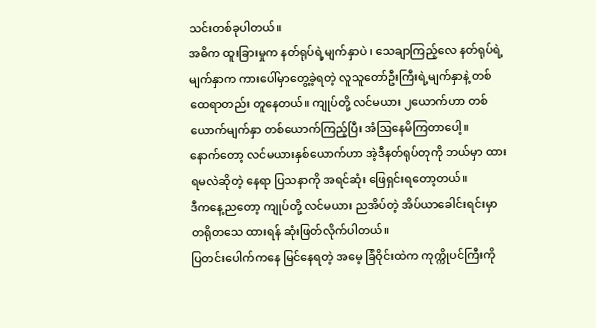သင်းတစ်ခုပါတယ်။
အဓိက ထူးခြားမှုက နတ်ရုပ်ရဲ့မျက်နှာပဲ ၊ သေချာကြည့်လေ နတ်ရုပ်ရဲ့မျက်နှာက ကားပေါ်မှာတွေ့ခဲ့ရတဲ့ လူသူတော်ဦးကြီးရဲ့မျက်နှာနဲ့ တစ်ထေရာတည်း တူနေတယ်။ ကျုပ်တို့ လင်မယား ၂ယောက်ဟာ တစ်ယောက်မျက်နှာ တစ်ယောက်ကြည့်ပြီး အံဩနေမိကြတာပေါ့။
နောက်တော့ လင်မယားနှစ်ယောက်ဟာ အဲ့ဒီနတ်ရုပ်တုကို ဘယ်မှာ ထားရမလဲဆိုတဲ့ နေရာ ပြသနာကို အရင်ဆုံး ဖြေရှင်းရတော့တယ်။
ဒီကနေ့ညတော့ ကျုပ်တို့ လင်မယား ညအိပ်တဲ့ အိပ်ယာခေါင်းရင်းမှာ တရိုတသေ ထားရန် ဆုံးဖြတ်လိုက်ပါတယ်။
ပြတင်းပေါက်ကနေ မြင်နေရတဲ့ အမေ့ ခြံဝိုင်းထဲက ကုက္ကိုပင်ကြီးကို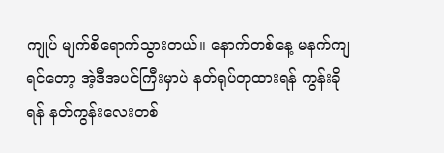ကျုပ် မျက်စိရောက်သွားတယ်။ နောက်တစ်နေ့ မနက်ကျရင်တော့ အဲ့ဒီအပင်ကြီးမှာပဲ နတ်ရုပ်တုထားရန် ကွန်းခိုရန် နတ်ကွန်းလေးတစ်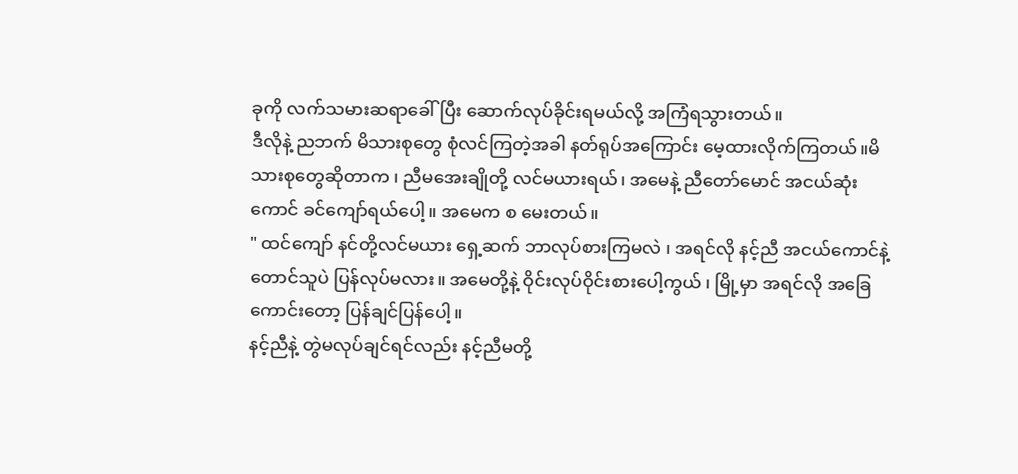ခုကို လက်သမားဆရာခေါ်ပြီး ဆောက်လုပ်ခိုင်းရမယ်လို့ အကြံရသွားတယ်။
ဒီလိုနဲ့ ညဘက် မိသားစုတွေ စုံလင်ကြတဲ့အခါ နတ်ရုပ်အကြောင်း မေ့ထားလိုက်ကြတယ်။မိသားစုတွေဆိုတာက ၊ ညီမအေးချိုတို့ လင်မယားရယ်၊ အမေနဲ့ ညီတော်မောင် အငယ်ဆုံးကောင် ခင်ကျော်ရယ်ပေါ့။ အမေက စ မေးတယ်။
" ထင်ကျော် နင်တို့လင်မယား ရှေ့ဆက် ဘာလုပ်စားကြမလဲ ၊ အရင်လို နင့်ညီ အငယ်ကောင်နဲ့ တောင်သူပဲ ပြန်လုပ်မလား။ အမေတို့နဲ့ ဝိုင်းလုပ်ဝိုင်းစားပေါ့ကွယ် ၊ မြို့မှာ အရင်လို အခြေကောင်းတော့ ပြန်ချင်ပြန်ပေါ့။
နင့်ညီနဲ့ တွဲမလုပ်ချင်ရင်လည်း နင့်ညီမတို့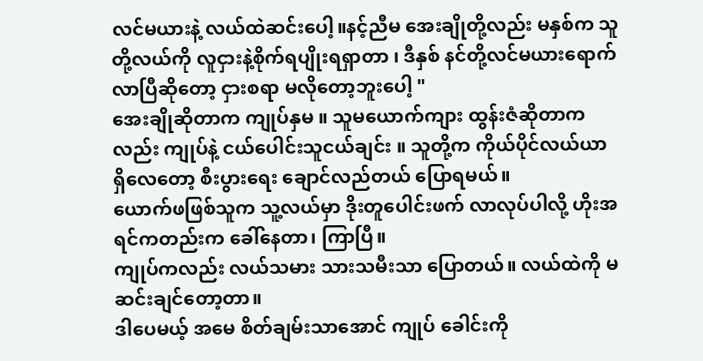လင်မယားနဲ့ လယ်ထဲဆင်းပေါ့။နင့်ညီမ အေးချိုတို့လည်း မနှစ်က သူတို့လယ်ကို လူငှားနဲ့စိုက်ရပျိုးရရှာတာ ၊ ဒီနှစ် နင်တို့လင်မယားရောက်လာပြီဆိုတော့ ငှားစရာ မလိုတော့ဘူးပေါ့ "
အေးချိုဆိုတာက ကျုပ်နှမ ။ သူမယောက်ကျား ထွန်းဇံဆိုတာကလည်း ကျုပ်နဲ့ ငယ်ပေါင်းသူငယ်ချင်း ။ သူတို့က ကိုယ်ပိုင်လယ်ယာ ရှိလေတော့ စီးပွားရေး ချောင်လည်တယ် ပြောရမယ်။
ယောက်ဖဖြစ်သူက သူ့လယ်မှာ ဒိုးတူပေါင်းဖက် လာလုပ်ပါလို့ ဟိုးအရင်ကတည်းက ခေါ်နေတာ၊ ကြာပြီ။
ကျုပ်ကလည်း လယ်သမား သားသမီးသာ ပြောတယ်။ လယ်ထဲကို မဆင်းချင်တော့တာ။
ဒါပေမယ့် အမေ စိတ်ချမ်းသာအောင် ကျုပ် ခေါင်းကို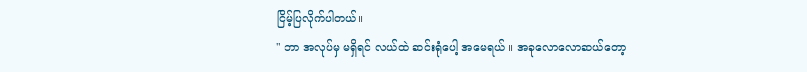ငြိမ့်ပြလိုက်ပါတယ်။
" ဘာ အလုပ်မှ မရှိရင် လယ်ထဲ ဆင်းရုံပေါ့ အမေရယ် ။ အခုလောလောဆယ်တော့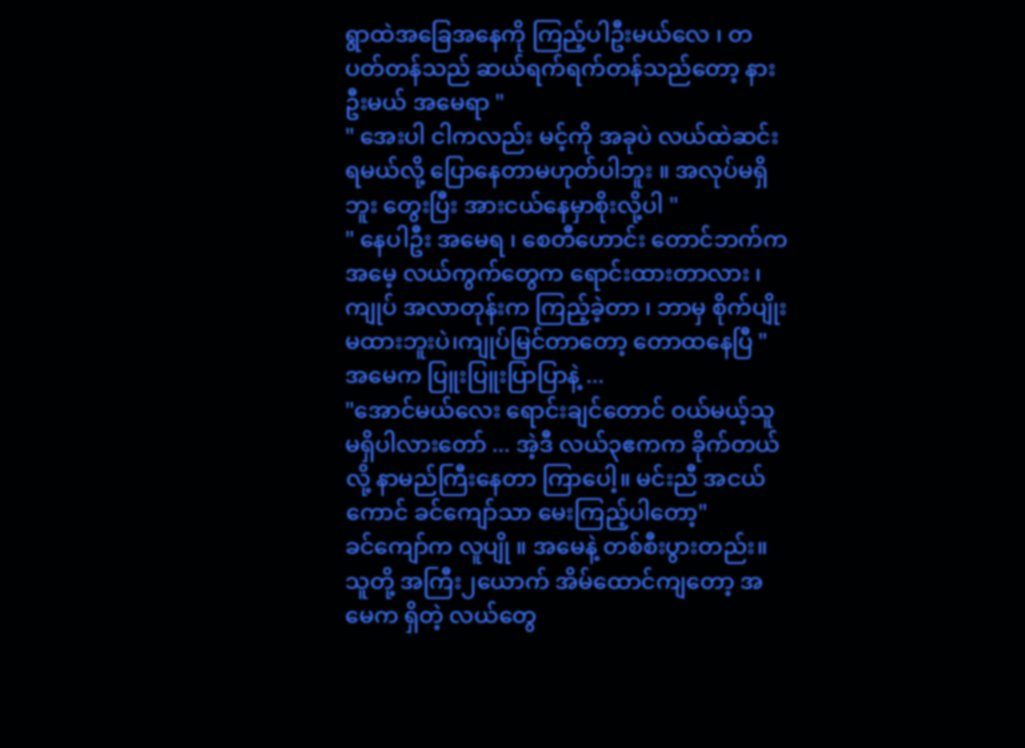ရွာထဲအခြေအနေကို ကြည့်ပါဦးမယ်လေ ၊ တပတ်တန်သည် ဆယ်ရက်ရက်တန်သည်တော့ နားဦးမယ် အမေရာ "
" အေးပါ ငါကလည်း မင့်ကို အခုပဲ လယ်ထဲဆင်းရမယ်လို့ ပြောနေတာမဟုတ်ပါဘူး ။ အလုပ်မရှိဘူး တွေးပြီး အားငယ်နေမှာစိုးလို့ပါ "
" နေပါဦး အမေရ ၊ စေတီဟောင်း တောင်ဘက်က အမေ့ လယ်ကွက်တွေက ရောင်းထားတာလား ၊ ကျုပ် အလာတုန်းက ကြည့်ခဲ့တာ ၊ ဘာမှ စိုက်ပျိုးမထားဘူးပဲ၊ကျုပ်မြင်တာတော့ တောထနေပြီ "
အမေက ပြူးပြူးပြာပြာနဲ့ ...
"အောင်မယ်လေး ရောင်းချင်တောင် ဝယ်မယ့်သူ မရှိပါလားတော် ... အဲ့ဒီ လယ်၃ဧကက ခိုက်တယ်လို့ နာမည်ကြီးနေတာ ကြာပေါ့။ မင်းညီ အငယ်ကောင် ခင်ကျော်သာ မေးကြည့်ပါတော့"
ခင်ကျော်က လူပျို ။ အမေနဲ့ တစ်စီးပွားတည်း။ သူတို့ အကြီး၂ယောက် အိမ်ထောင်ကျတော့ အမေက ရှိတဲ့ လယ်တွေ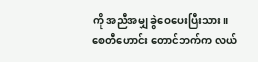ကို အညီအမျှ ခွဲဝေပေးပြီးသား။
စေတီဟောင်း တောင်ဘက်က လယ်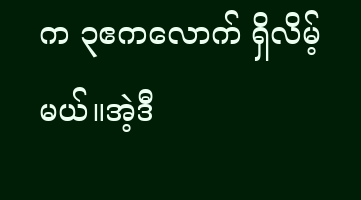က ၃ဧကလောက် ရှိလိမ့်မယ်။အဲ့ဒီ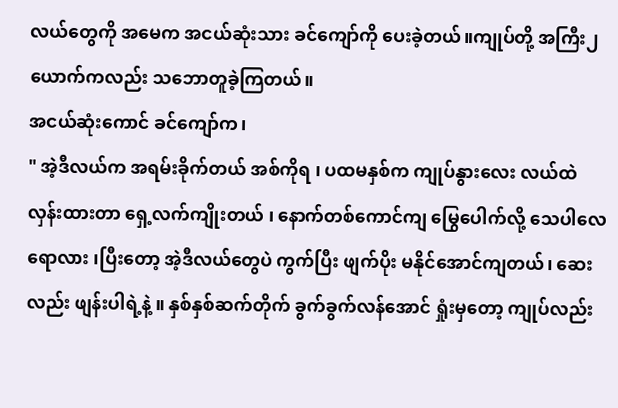လယ်တွေကို အမေက အငယ်ဆုံးသား ခင်ကျော်ကို ပေးခဲ့တယ်။ကျုပ်တို့ အကြီး၂ယောက်ကလည်း သဘောတူခဲ့ကြတယ်။
အငယ်ဆုံးကောင် ခင်ကျော်က၊
" အဲ့ဒီလယ်က အရမ်းခိုက်တယ် အစ်ကိုရ ၊ ပထမနှစ်က ကျုပ်နွားလေး လယ်ထဲ လှန်းထားတာ ရှေ့လက်ကျိုးတယ် ၊ နောက်တစ်ကောင်ကျ မြွေပေါက်လို့ သေပါလေရောလား ၊ပြီးတော့ အဲ့ဒီလယ်တွေပဲ ကွက်ပြီး ဖျက်ပိုး မနိုင်အောင်ကျတယ်၊ ဆေးလည်း ဖျန်းပါရဲ့နဲ့ ။ နှစ်နှစ်ဆက်တိုက် ခွက်ခွက်လန်အောင် ရှုံးမှတော့ ကျုပ်လည်း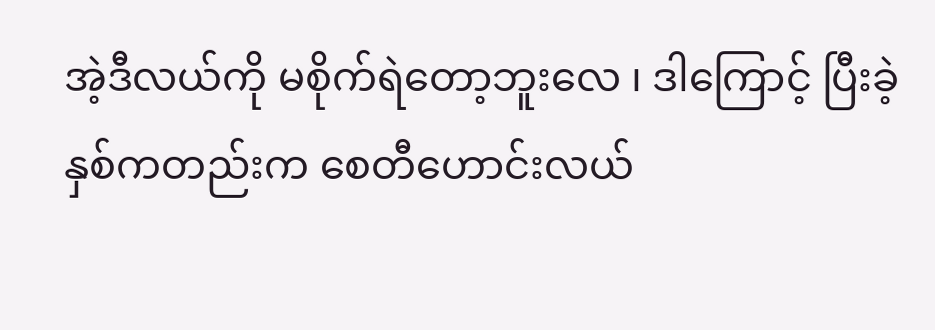အဲ့ဒီလယ်ကို မစိုက်ရဲတော့ဘူးလေ ၊ ဒါကြောင့် ပြီးခဲ့နှစ်ကတည်းက စေတီဟောင်းလယ်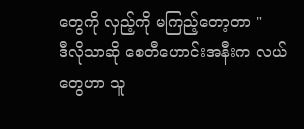တွေကို လှည့်ကို မကြည့်တော့တာ "
ဒီလိုသာဆို စေတီဟောင်းအနီးက လယ်တွေဟာ သူ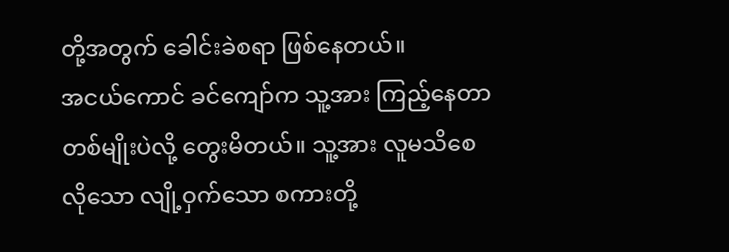တို့အတွက် ခေါင်းခဲစရာ ဖြစ်နေတယ်။
အငယ်ကောင် ခင်ကျော်က သူ့အား ကြည့်နေတာ တစ်မျိုးပဲလို့ တွေးမိတယ်။ သူ့အား လူမသိစေလိုသော လျို့ဝှက်သော စကားတို့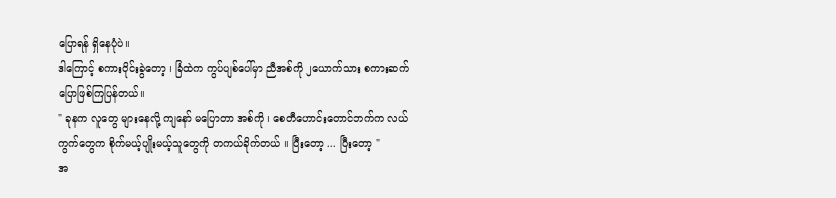ပြောရန် ရှိနေပုံပဲ။
ဒါကြောင့် စကားဝိုင်းခွဲတော့ ၊ ခြံထဲက ကွပ်ပျစ်ပေါ်မှာ ညီအစ်ကို ၂ယောက်သား စကားဆက်ပြောဖြစ်ကြပြန်တယ်။
" ခုနက လူတွေ များနေလို့ ကျနော် မပြောတာ အစ်ကို ၊ စေတီဟောင်းတောင်ဘက်က လယ်ကွက်တွေက စိုက်မယ့်ပျိုးမယ့်သူတွေကို တကယ်ခိုက်တယ် ။ ပြီးတော့ ... ပြီးတော့ "
အ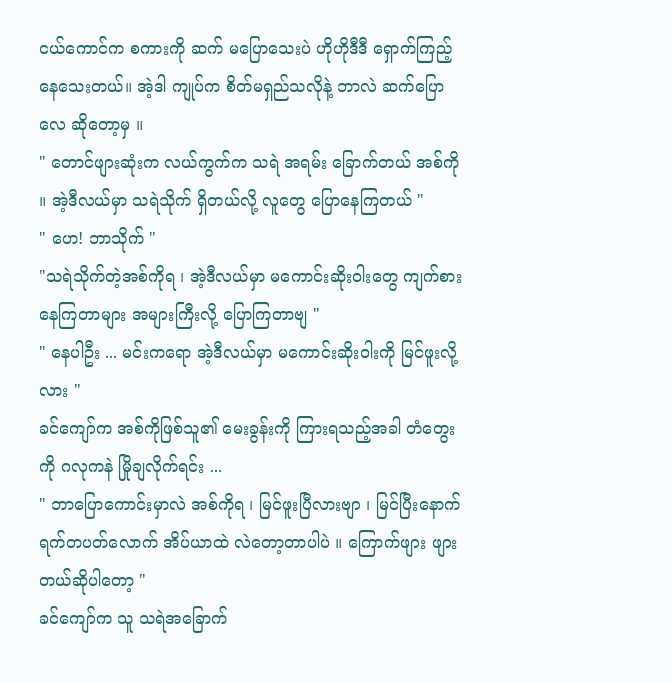ငယ်ကောင်က စကားကို ဆက် မပြောသေးပဲ ဟိုဟိုဒီဒီ ရှောက်ကြည့်နေသေးတယ်။ အဲ့ဒါ ကျုပ်က စိတ်မရှည်သလိုနဲ့ ဘာလဲ ဆက်ပြောလေ ဆိုတော့မှ ။
" တောင်ဖျားဆုံးက လယ်ကွက်က သရဲ အရမ်း ခြောက်တယ် အစ်ကို ။ အဲ့ဒီလယ်မှာ သရဲသိုက် ရှိတယ်လို့ လူတွေ ပြောနေကြတယ် "
" ဟေ! ဘာသိုက် "
"သရဲသိုက်တဲ့အစ်ကိုရ ၊ အဲ့ဒီလယ်မှာ မကောင်းဆိုးဝါးတွေ ကျက်စားနေကြတာများ အများကြီးလို့ ပြောကြတာဗျ "
" နေပါဦး ... မင်းကရော အဲ့ဒီလယ်မှာ မကောင်းဆိုးဝါးကို မြင်ဖူးလို့လား "
ခင်ကျော်က အစ်ကိုဖြစ်သူ၏ မေးခွန်းကို ကြားရသည့်အခါ တံတွေးကို ဂလုကနဲ မြိုချလိုက်ရင်း ...
" ဘာပြောကောင်းမှာလဲ အစ်ကိုရ ၊ မြင်ဖူးပြီလားဗျာ ၊ မြင်ပြီးနောက် ရက်တပတ်လောက် အိပ်ယာထဲ လဲတော့တာပါပဲ ။ ကြောက်ဖျား ဖျားတယ်ဆိုပါတော့ "
ခင်ကျော်က သူ သရဲအခြောက်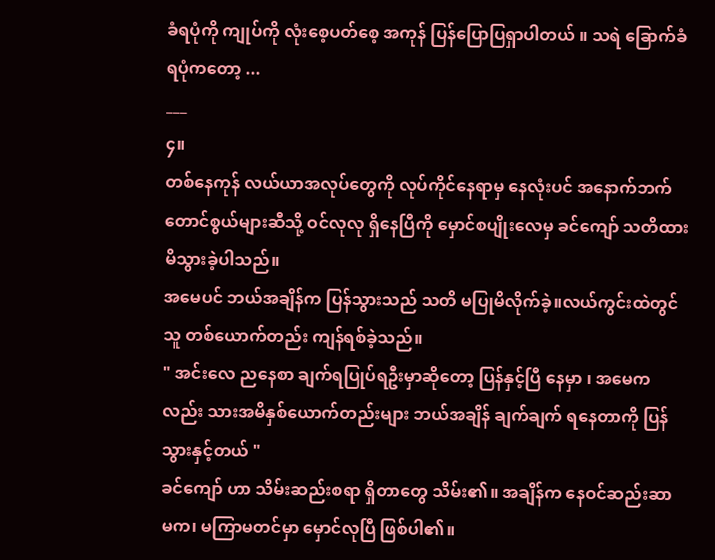ခံရပုံကို ကျုပ်ကို လုံးစေ့ပတ်စေ့ အကုန် ပြန်ပြောပြရှာပါတယ် ။ သရဲ ခြောက်ခံရပုံကတော့ ...
___
၄။
တစ်နေကုန် လယ်ယာအလုပ်တွေကို လုပ်ကိုင်နေရာမှ နေလုံးပင် အနောက်ဘက် တောင်စွယ်များဆီသို့ ဝင်လုလု ရှိနေပြီကို မှောင်စပျိုးလေမှ ခင်ကျော် သတိထားမိသွားခဲ့ပါသည်။
အမေပင် ဘယ်အချိန်က ပြန်သွားသည် သတိ မပြုမိလိုက်ခဲ့။လယ်ကွင်းထဲတွင် သူ တစ်ယောက်တည်း ကျန်ရစ်ခဲ့သည်။
" အင်းလေ ညနေစာ ချက်ရပြုပ်ရဦးမှာဆိုတော့ ပြန်နှင့်ပြီ နေမှာ ၊ အမေကလည်း သားအမိနှစ်ယောက်တည်းများ ဘယ်အချိန် ချက်ချက် ရနေတာကို ပြန်သွားနှင့်တယ် "
ခင်ကျော် ဟာ သိမ်းဆည်းစရာ ရှိတာတွေ သိမ်း၏။ အချိန်က နေဝင်ဆည်းဆာ မက၊ မကြာမတင်မှာ မှောင်လုပြီ ဖြစ်ပါ၏။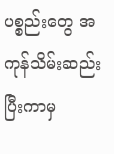ပစ္စည်းတွေ အကုန်သိမ်းဆည်းပြီးကာမှ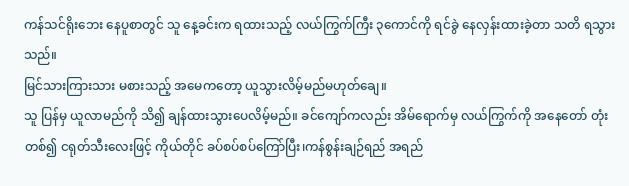ကန်သင်ရိုးဘေး နေပူစာတွင် သူ နေ့ခင်းက ရထားသည့် လယ်ကြွက်ကြီး ၃ကောင်ကို ရင်ခွဲ နေလှန်းထားခဲ့တာ သတိ ရသွားသည်။
မြင်သားကြားသား မစားသည့် အမေကတော့ ယူသွားလိမ့်မည်မဟုတ်ချေ။
သူ ပြန်မှ ယူလာမည်ကို သိ၍ ချန်ထားသွားပေလိမ့်မည်။ ခင်ကျော်ကလည်း အိမ်ရောက်မှ လယ်ကြွက်ကို အနေတော် တုံးတစ်၍ ငရုတ်သီးလေးဖြင့် ကိုယ်တိုင် ခပ်စပ်စပ်ကြော်ပြီး၊ကန်စွန်းချဉ်ရည် အရည်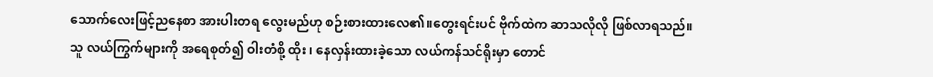သောက်လေးဖြင့်ညနေစာ အားပါးတရ လွေးမည်ဟု စဉ်းစားထားလေ၏။တွေးရင်းပင် ဗိုက်ထဲက ဆာသလိုလို ဖြစ်လာရသည်။
သူ လယ်ကြွက်များကို အရေစုတ်၍ ဝါးတံစို့ ထိုး ၊ နေလှန်းထားခဲ့သော လယ်ကန်သင်ရိုးမှာ တောင်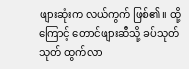ဖျားဆုံးက လယ်ကွက် ဖြစ်၏။ ထို့ကြောင့် တောင်ဖျားဆီသို့ ခပ်သုတ်သုတ် ထွက်လာ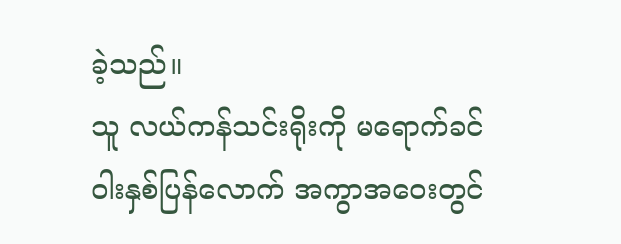ခဲ့သည်။
သူ လယ်ကန်သင်းရိုးကို မရောက်ခင် ဝါးနှစ်ပြန်လောက် အကွာအဝေးတွင်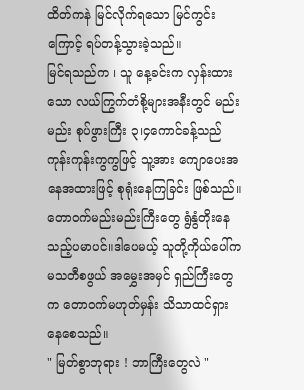ထိတ်ကနဲ မြင်လိုက်ရသော မြင်ကွင်းကြောင့် ရပ်တန့်သွားခဲ့သည်။
မြင်ရသည်က ၊ သူ နေ့ခင်းက လှန်းထားသော လယ်ကြွက်တံစို့များအနီးတွင် မည်းမည်း စုပ်ဖွားကြီး ၃၊၄ကောင်ခန့်သည် ကုန်းကုန်းကွကွဖြင့် သူ့အား ကျောပေးအနေအထားဖြင့် စုရုံးနေကြခြင်း ဖြစ်သည်။
တောဝက်မည်းမည်းကြီးတွေ ရွံနွံတိုးနေသည့်ပမာပင်။ဒါပေမယ့် သူတို့ကိုယ်ပေါ်က မသတီစဖွယ် အမွှေးအမှင် ရှည်ကြီးတွေက တောဝက်မဟုတ်မှန်း သိသာထင်ရှားနေစေသည်။
" မြတ်စွာဘုရား ! ဘာကြီးတွေလဲ "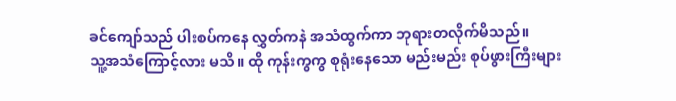ခင်ကျော်သည် ပါးစပ်ကနေ လွှတ်ကနဲ အသံထွက်ကာ ဘုရားတလိုက်မိသည်။
သူ့အသံကြောင့်လား မသိ။ ထို ကုန်းကွကွ စုရုံးနေသော မည်းမည်း စုပ်ဖွားကြီးများ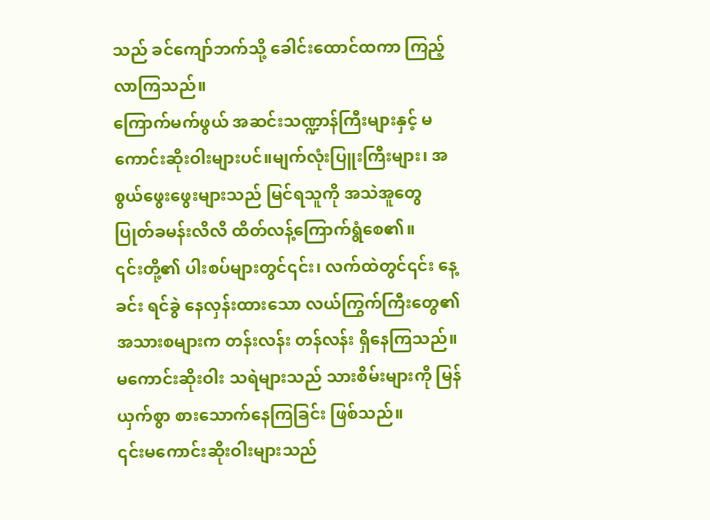သည် ခင်ကျော်ဘက်သို့ ခေါင်းထောင်ထကာ ကြည့်လာကြသည်။
ကြောက်မက်ဖွယ် အဆင်းသဏ္ဍာန်ကြီးများနှင့် မကောင်းဆိုးဝါးများပင်။မျက်လုံးပြူးကြီးများ၊ အစွယ်ဖွေးဖွေးများသည် မြင်ရသူကို အသဲအူတွေ ပြုတ်ခမန်းလိလိ ထိတ်လန့်ကြောက်ရွံစေ၏။
၎င်းတို့၏ ပါးစပ်များတွင်၎င်း၊ လက်ထဲတွင်၎င်း နေ့ခင်း ရင်ခွဲ နေလှန်းထားသော လယ်ကြွက်ကြီးတွေ၏ အသားစများက တန်းလန်း တန်လန်း ရှိနေကြသည်။ မကောင်းဆိုးဝါး သရဲများသည် သားစိမ်းများကို မြန်ယှက်စွာ စားသောက်နေကြခြင်း ဖြစ်သည်။
၎င်းမကောင်းဆိုးဝါးများသည်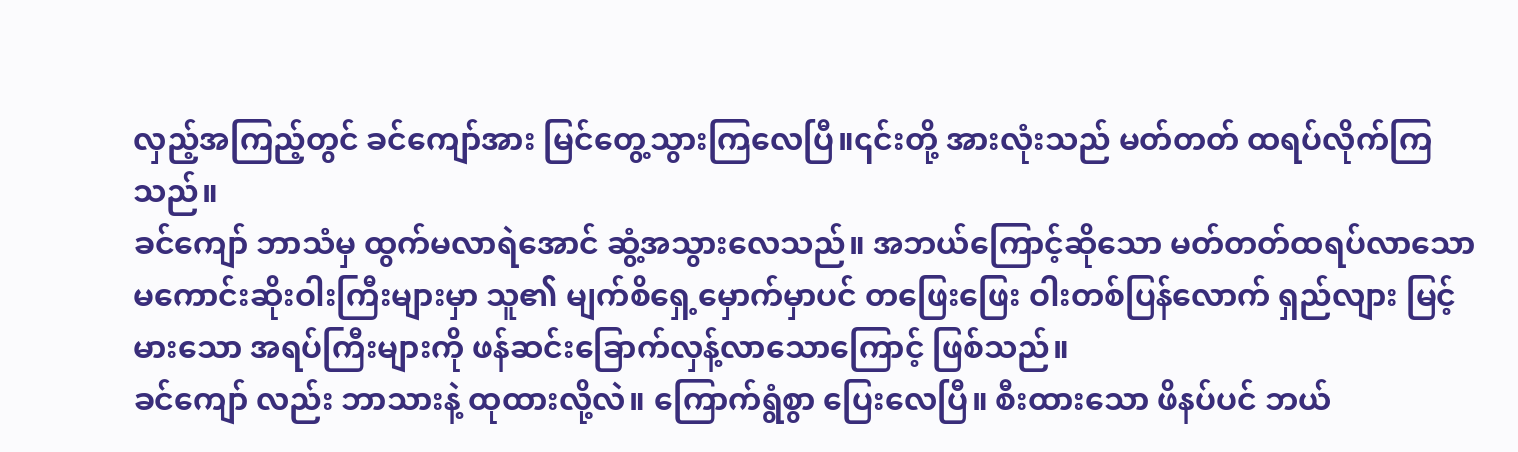လှည့်အကြည့်တွင် ခင်ကျော်အား မြင်တွေ့သွားကြလေပြီ။၎င်းတို့ အားလုံးသည် မတ်တတ် ထရပ်လိုက်ကြသည်။
ခင်ကျော် ဘာသံမှ ထွက်မလာရဲအောင် ဆွံ့အသွားလေသည်။ အဘယ်ကြောင့်ဆိုသော မတ်တတ်ထရပ်လာသော မကောင်းဆိုးဝါးကြီးများမှာ သူ၏ မျက်စိရှေ့မှောက်မှာပင် တဖြေးဖြေး ဝါးတစ်ပြန်လောက် ရှည်လျား မြင့်မားသော အရပ်ကြီးများကို ဖန်ဆင်းခြောက်လှန့်လာသောကြောင့် ဖြစ်သည်။
ခင်ကျော် လည်း ဘာသားနဲ့ ထုထားလို့လဲ။ ကြောက်ရွံစွာ ပြေးလေပြီ။ စီးထားသော ဖိနပ်ပင် ဘယ်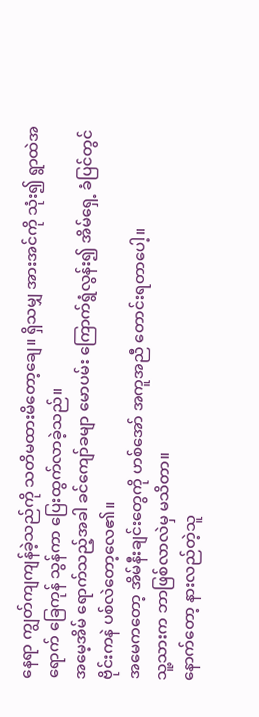နေရာ ကျွတ်ကျကျန်ခဲ့သည်ကို သတိမထားမိတော့ချေ။ ရှိသမျှ အားအင်ကို သုံး၍ ရွာထဲအရောက် ခြေကုန် သွန်ကာ ပြေးထွက်လာခဲ့သည်။
အမေ့အိမ် ရောက်သည့်အခါ ခင်ကျော်ခမျာ မောပမ်း ကြောက်ရွံလွန်း၍ အိမ်ရှေ့ ခံပြင်တွင် ဗိုင်းကနဲ ပစ်လဲတော့လေ၏။
အမေကတော့ အိမ်နီးချင်းတွေကို ဟစ်အော် အကူအညီ တောင်းရတာပေါ့။
သူ့သားက ဘာဖြစ်လာလဲမှ မသိတာ။
နောက်တော့ နားလည်တဲ့သူ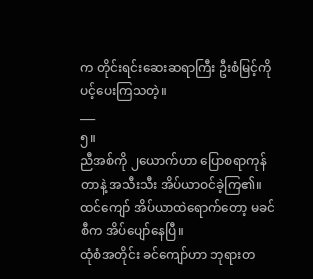က တိုင်းရင်းဆေးဆရာကြီး ဦးစံမြင့်ကို ပင့်ပေးကြသတဲ့။
___
၅။
ညီအစ်ကို ၂ယောက်ဟာ ပြောစရာကုန်တာနဲ့ အသီးသီး အိပ်ယာဝင်ခဲ့ကြ၏။
ထင်ကျော် အိပ်ယာထဲရောက်တော့ မခင်စီက အိပ်ပျော်နေပြီ။
ထုံစံအတိုင်း ခင်ကျော်ဟာ ဘုရားတ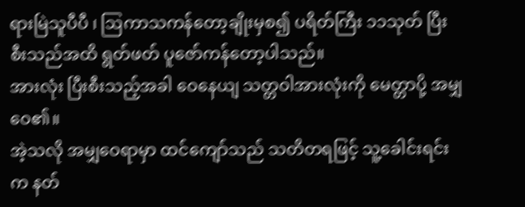ရားမြဲသူပီပီ ၊ ဩကာသကန်တော့ချိုးမှစ၍ ပရိတ်ကြီး ၁၁သုတ် ပြီးစီးသည်အထိ ရွတ်ဖတ် ပူဇော်ကန်တော့ပါသည်။
အားလုံး ပြီးစီးသည့်အခါ ဝေနေယျ သတ္တဝါအားလုံးကို မေတ္တာပို့ အမျှဝေ၏။
အဲ့သလို အမျှဝေရာမှာ ထင်ကျော်သည် သတိတရဖြင့် သူ့ခေါင်းရင်းက နတ်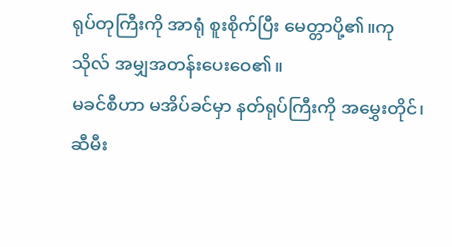ရုပ်တုကြီးကို အာရုံ စူးစိုက်ပြီး မေတ္တာပို့၏။ကုသိုလ် အမျှအတန်းပေးဝေ၏။
မခင်စီဟာ မအိပ်ခင်မှာ နတ်ရုပ်ကြီးကို အမွှေးတိုင်၊ ဆီမီး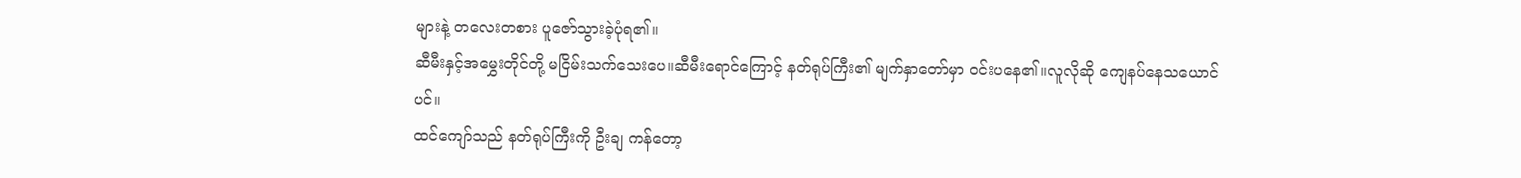များနဲ့ တလေးတစား ပူဇော်သွားခဲ့ပုံရ၏။
ဆီမီးနှင့်အမွှေးတိုင်တို့ မငြိမ်းသက်သေးပေ။ဆီမီးရောင်ကြောင့် နတ်ရုပ်ကြီး၏ မျက်နှာတော်မှာ ဝင်းပနေ၏။လူလိုဆို ကျေနပ်နေသယောင်ပင်။
ထင်ကျော်သည် နတ်ရုပ်ကြီးကို ဦးချ ကန်တော့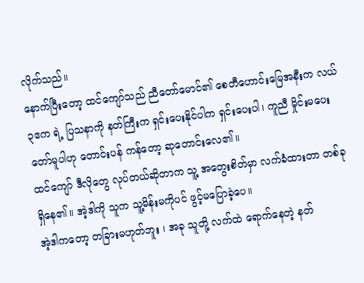လိုက်သည်။
နောက်ပြီးတော့ ထင်ကျော်သည် ညီတော်မောင်၏ စေတီဟောင်းမြေအနီးက လယ် ၃ဧက ရဲ့ ပြသနာကို နတ်ကြီးက ရှင်းပေးနိုင်ပါက ရှင်းပေးပါ၊ ကူညီ မှိုင်းမပေးတော်မူပါဟု တောင်းပန် ကန်တော့ ဆုတောင်းလေ၏။
ထင်ကျော် ဒီလိုတွေ လုပ်တယ်ဆိုတာက သူ့ အတွေးစိတ်မှာ လက်ခံထားတာ တစ်ခုရှိနေ၏။ အဲ့ဒါကို သူက သူ့မိန်းမကိုပင် ဖွင့်မပြောခဲ့ပေ။
အဲ့ဒါကတော့ တခြားမဟုတ်ဘူး ၊ အခု သူတို့ လက်ထဲ ရောက်နေတဲ့ နတ်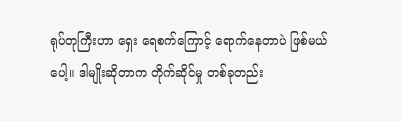ရုပ်တုကြီးဟာ ရှေး ရေစက်ကြောင့် ရောက်နေတာပဲ ဖြစ်မယ်ပေါ့။ ဒါမျိုးဆိုတာက တိုက်ဆိုင်မှု တစ်ခုတည်း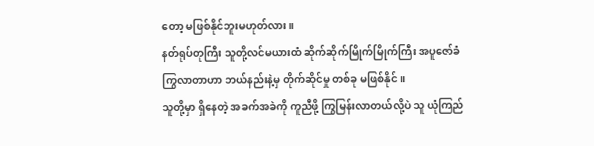တော့ မဖြစ်နိုင်ဘူးမဟုတ်လား။
နတ်ရုပ်တုကြီး သူတို့လင်မယားထံ ဆိုက်ဆိုက်မြိုက်မြိုက်ကြီး အပူဇော်ခံ ကြွလာတာဟာ ဘယ်နည်းနဲ့မှ တိုက်ဆိုင်မှု တစ်ခု မဖြစ်နိုင်။
သူတို့မှာ ရှိနေတဲ့ အခက်အခဲကို ကူညီဖို့ ကြွမြန်းလာတယ်လို့ပဲ သူ ယုံကြည်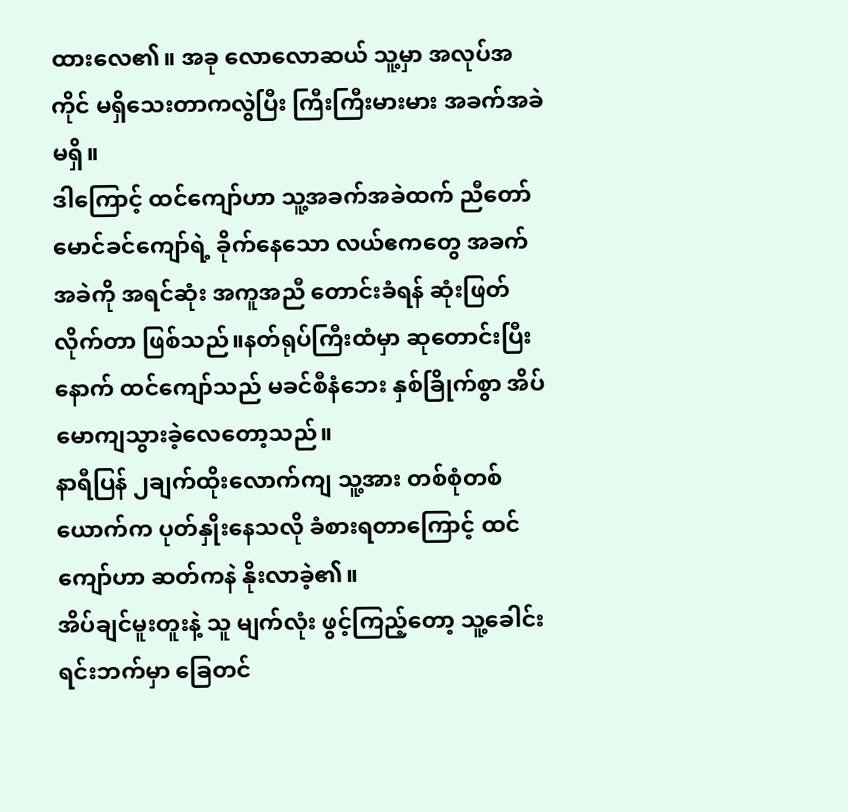ထားလေ၏။ အခု လောလောဆယ် သူ့မှာ အလုပ်အကိုင် မရှိသေးတာကလွဲပြီး ကြီးကြီးမားမား အခက်အခဲ မရှိ။
ဒါကြောင့် ထင်ကျော်ဟာ သူ့အခက်အခဲထက် ညီတော်မောင်ခင်ကျော်ရဲ့ ခိုက်နေသော လယ်ဧကတွေ အခက်အခဲကို အရင်ဆုံး အကူအညီ တောင်းခံရန် ဆုံးဖြတ်လိုက်တာ ဖြစ်သည်။နတ်ရုပ်ကြီးထံမှာ ဆုတောင်းပြီးနောက် ထင်ကျော်သည် မခင်စီနံဘေး နှစ်ခြိုက်စွာ အိပ်မောကျသွားခဲ့လေတော့သည်။
နာရီပြန် ၂ချက်ထိုးလောက်ကျ သူ့အား တစ်စုံတစ်ယောက်က ပုတ်နှိုးနေသလို ခံစားရတာကြောင့် ထင်ကျော်ဟာ ဆတ်ကနဲ နိုးလာခဲ့၏။
အိပ်ချင်မူးတူးနဲ့ သူ မျက်လုံး ဖွင့်ကြည့်တော့ သူ့ခေါင်းရင်းဘက်မှာ ခြေတင်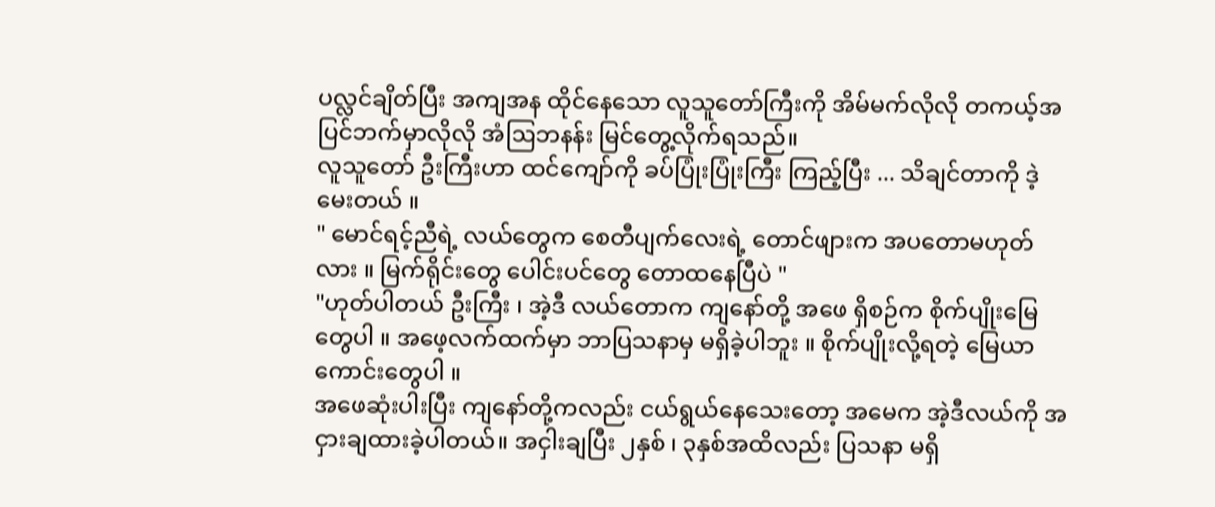ပလ္လင်ချိတ်ပြီး အကျအန ထိုင်နေသော လူသူတော်ကြီးကို အိမ်မက်လိုလို တကယ့်အပြင်ဘက်မှာလိုလို အံဩဘနန်း မြင်တွေ့လိုက်ရသည်။
လူသူတော် ဦးကြီးဟာ ထင်ကျော်ကို ခပ်ပြုံးပြုံးကြီး ကြည့်ပြီး ... သိချင်တာကို ဒဲ့မေးတယ် ။
" မောင်ရင့်ညီရဲ့ လယ်တွေက စေတီပျက်လေးရဲ့ တောင်ဖျားက အပတောမဟုတ်လား ။ မြက်ရိုင်းတွေ ပေါင်းပင်တွေ တောထနေပြီပဲ "
"ဟုတ်ပါတယ် ဦးကြီး ၊ အဲ့ဒီ လယ်တောက ကျနော်တို့ အဖေ ရှိစဉ်က စိုက်ပျိုးမြေတွေပါ ။ အဖေ့လက်ထက်မှာ ဘာပြသနာမှ မရှိခဲ့ပါဘူး ။ စိုက်ပျိုးလို့ရတဲ့ မြေယာကောင်းတွေပါ ။
အဖေဆုံးပါးပြီး ကျနော်တို့ကလည်း ငယ်ရွယ်နေသေးတော့ အမေက အဲ့ဒီလယ်ကို အငှားချထားခဲ့ပါတယ်။ အငှါးချပြီး ၂နှစ် ၊ ၃နှစ်အထိလည်း ပြသနာ မရှိ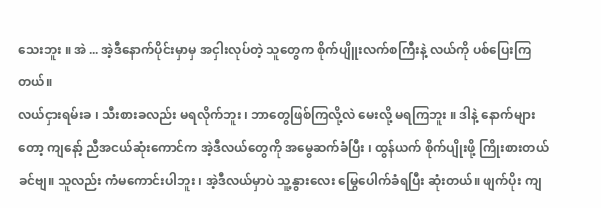သေးဘူး ။ အဲ ... အဲ့ဒီနောက်ပိုင်းမှာမှ အငှါးလုပ်တဲ့ သူတွေက စိုက်ပျိူးလက်စကြီးနဲ့ လယ်ကို ပစ်ပြေးကြတယ်။
လယ်ငှားရမ်းခ ၊ သီးစားခလည်း မရလိုက်ဘူး ၊ ဘာတွေဖြစ်ကြလို့လဲ မေးလို့ မရကြဘူး ။ ဒါနဲ့ နောက်များတော့ ကျနော့် ညီအငယ်ဆုံးကောင်က အဲ့ဒီလယ်တွေကို အမွေဆက်ခံပြီး ၊ ထွန်ယက် စိုက်ပျိုးဖို့ ကြိုးစားတယ်ခင်ဗျ။ သူလည်း ကံမကောင်းပါဘူး ၊ အဲ့ဒီလယ်မှာပဲ သူ့နွားလေး မြွေပေါက်ခံရပြီး ဆုံးတယ်။ ဖျက်ပိုး ကျ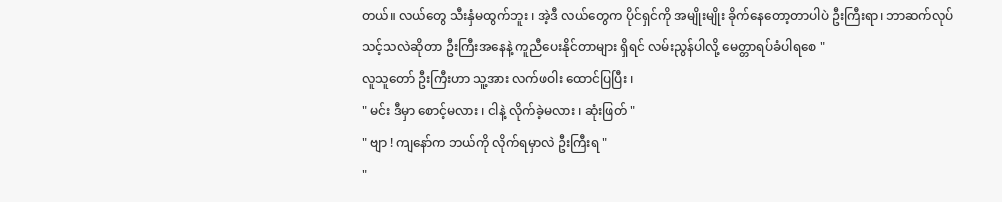တယ်။ လယ်တွေ သီးနှံမထွက်ဘူး ၊ အဲ့ဒီ လယ်တွေက ပိုင်ရှင်ကို အမျိုးမျိုး ခိုက်နေတော့တာပါပဲ ဦးကြီးရာ၊ ဘာဆက်လုပ်သင့်သလဲဆိုတာ ဦးကြီးအနေနဲ့ ကူညီပေးနိုင်တာများ ရှိရင် လမ်းညွန်ပါလို့ မေတ္တာရပ်ခံပါရစေ "
လူသူတော် ဦးကြီးဟာ သူ့အား လက်ဖဝါး ထောင်ပြပြီး ၊
" မင်း ဒီမှာ စောင့်မလား ၊ ငါနဲ့ လိုက်ခဲ့မလား ၊ ဆုံးဖြတ် "
" ဗျာ ! ကျနော်က ဘယ်ကို လိုက်ရမှာလဲ ဦးကြီးရ "
"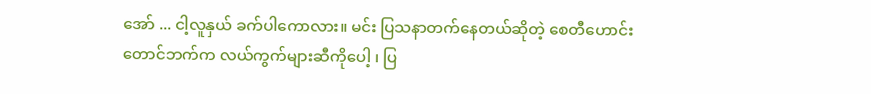အော် ... ငါ့လူနှယ် ခက်ပါကောလား။ မင်း ပြသနာတက်နေတယ်ဆိုတဲ့ စေတီဟောင်း တောင်ဘက်က လယ်ကွက်များဆီကိုပေါ့ ၊ ပြ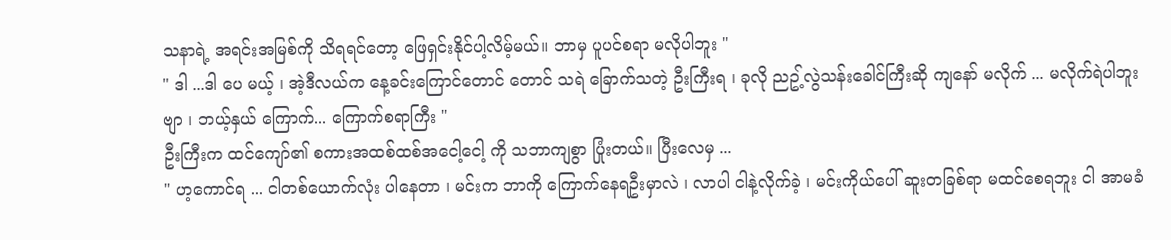သနာရဲ့ အရင်းအမြစ်ကို သိရရင်တော့ ဖြေရှင်းနိုင်ပါ့လိမ့်မယ်။ ဘာမှ ပူပင်စရာ မလိုပါဘူး "
" ဒါ ...ဒါ ပေ မယ့် ၊ အဲ့ဒီလယ်က နေ့ခင်းကြောင်တောင် တောင် သရဲ ခြောက်သတဲ့ ဦးကြီးရ ၊ ခုလို ညဥ့်လွဲသန်းခေါင်ကြီးဆို ကျနော် မလိုက် ... မလိုက်ရဲပါဘူးဗျာ ၊ ဘယ့်နှယ် ကြောက်... ကြောက်စရာကြီး "
ဦးကြီးက ထင်ကျော်၏ စကားအထစ်ထစ်အငေါ့ငေါ့ ကို သဘာကျစွာ ပြုံးတယ်။ ပြီးလေမှ ...
" ဟ့ကောင်ရ ... ငါတစ်ယောက်လုံး ပါနေတာ ၊ မင်းက ဘာကို ကြောက်နေရဦးမှာလဲ ၊ လာပါ ငါနဲ့လိုက်ခဲ့ ၊ မင်းကိုယ်ပေါ် ဆူးတခြစ်ရာ မထင်စေရဘူး ငါ အာမခံ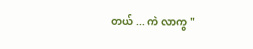တယ် ... ကဲ လာကွ "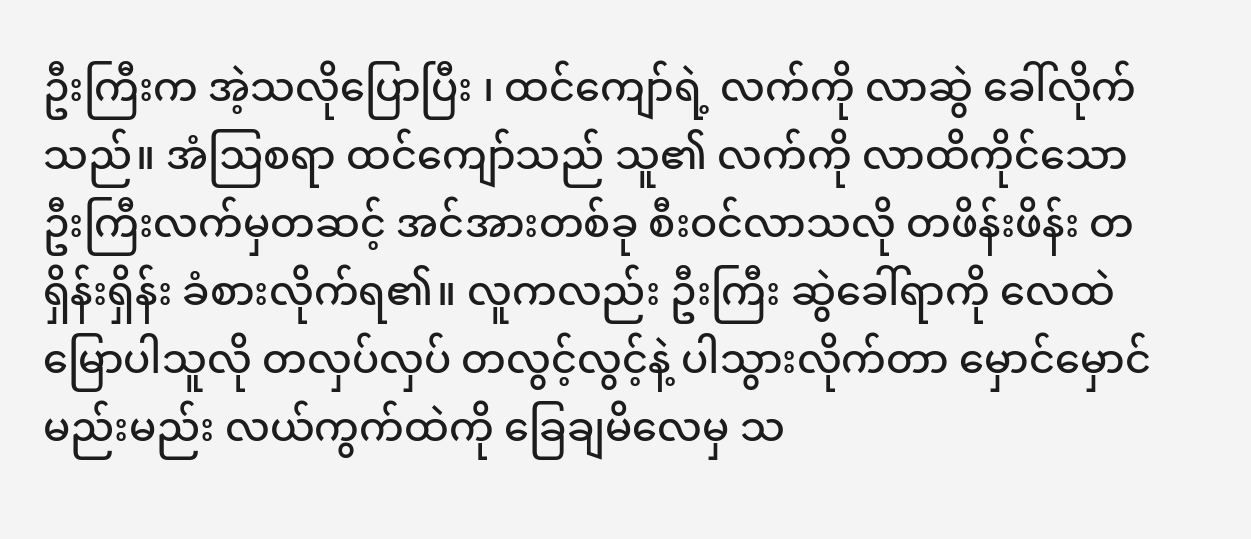ဦးကြီးက အဲ့သလိုပြောပြီး ၊ ထင်ကျော်ရဲ့ လက်ကို လာဆွဲ ခေါ်လိုက်သည်။ အံဩစရာ ထင်ကျော်သည် သူ၏ လက်ကို လာထိကိုင်သော ဦးကြီးလက်မှတဆင့် အင်အားတစ်ခု စီးဝင်လာသလို တဖိန်းဖိန်း တရှိန်းရှိန်း ခံစားလိုက်ရ၏။ လူကလည်း ဦးကြီး ဆွဲခေါ်ရာကို လေထဲ မြောပါသူလို တလှပ်လှပ် တလွင့်လွင့်နဲ့ ပါသွားလိုက်တာ မှောင်မှောင်မည်းမည်း လယ်ကွက်ထဲကို ခြေချမိလေမှ သ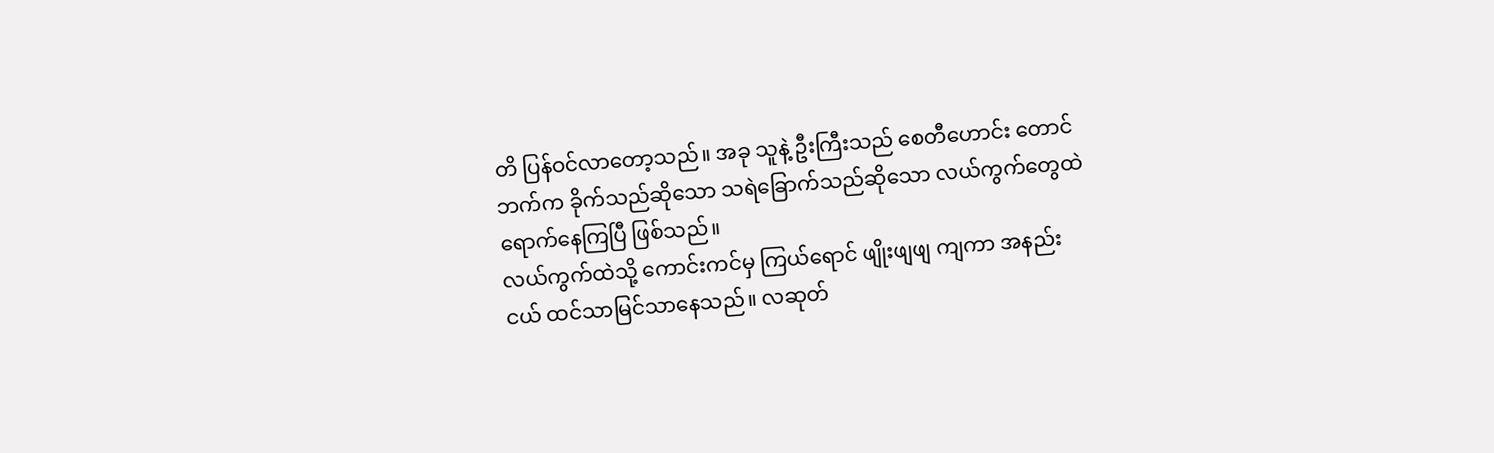တိ ပြန်ဝင်လာတော့သည်။ အခု သူနဲ့ ဦးကြီးသည် စေတီဟောင်း တောင်ဘက်က ခိုက်သည်ဆိုသော သရဲခြောက်သည်ဆိုသော လယ်ကွက်တွေထဲ ရောက်နေကြပြီ ဖြစ်သည်။
လယ်ကွက်ထဲသို့ ကောင်းကင်မှ ကြယ်ရောင် ဖျိုးဖျဖျ ကျကာ အနည်းငယ် ထင်သာမြင်သာနေသည်။ လဆုတ်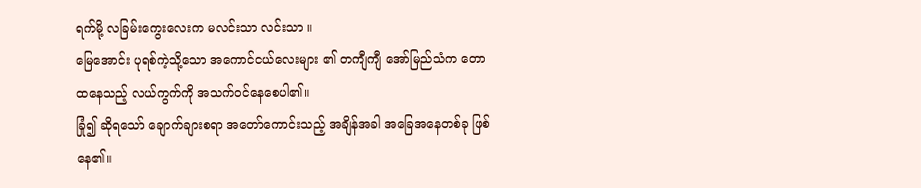ရက်မို့ လခြမ်းကွေးလေးက မလင်းသာ လင်းသာ ။
မြေအောင်း ပုရစ်ကဲ့သို့သော အကောင်ငယ်လေးများ ၏ တကျီကျီ အော်မြည်သံက တောထနေသည့် လယ်ကွက်ကို အသက်ဝင်နေစေပါ၏။
ခြုံ၍ ဆိုရသော် ချောက်ချားစရာ အတော်ကောင်းသည့် အချိန်အခါ အခြေအနေတစ်ခု ဖြစ်နေ၏။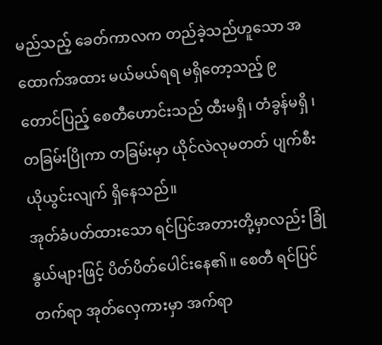မည်သည့် ခေတ်ကာလက တည်ခဲ့သည်ဟူသော အထောက်အထား မယ်မယ်ရရ မရှိတော့သည့် ၉တောင်ပြည့် စေတီဟောင်းသည် ထီးမရှိ၊ တံခွန်မရှိ ၊ တခြမ်းပြိုကာ တခြမ်းမှာ ယိုင်လဲလုမတတ် ပျက်စီးယိုယွင်းလျက် ရှိနေသည်။
အုတ်ခံပတ်ထားသော ရင်ပြင်အတားတို့မှာလည်း ခြုံနွယ်များဖြင့် ပိတ်ပိတ်ပေါင်းနေ၏။ စေတီ ရင်ပြင်တက်ရာ အုတ်လှေကားမှာ အက်ရာ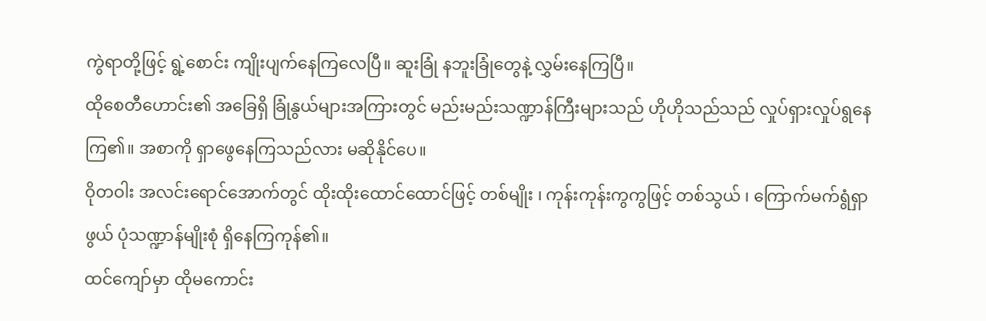ကွဲရာတို့ဖြင့် ရွဲ့စောင်း ကျိုးပျက်နေကြလေပြီ။ ဆူးခြုံ နဘူးခြုံတွေနဲ့ လွှမ်းနေကြပြီ။
ထိုစေတီဟောင်း၏ အခြေရှိ ခြုံနွယ်များအကြားတွင် မည်းမည်းသဏ္ဍာန်ကြီးများသည် ဟိုဟိုသည်သည် လှုပ်ရှားလှုပ်ရွနေကြ၏။ အစာကို ရှာဖွေနေကြသည်လား မဆိုနိုင်ပေ။
ဝိုတဝါး အလင်းရောင်အောက်တွင် ထိုးထိုးထောင်ထောင်ဖြင့် တစ်မျိုး ၊ ကုန်းကုန်းကွကွဖြင့် တစ်သွယ် ၊ ကြောက်မက်ရွံရှာဖွယ် ပုံသဏ္ဍာန်မျိုးစုံ ရှိနေကြကုန်၏။
ထင်ကျော်မှာ ထိုမကောင်း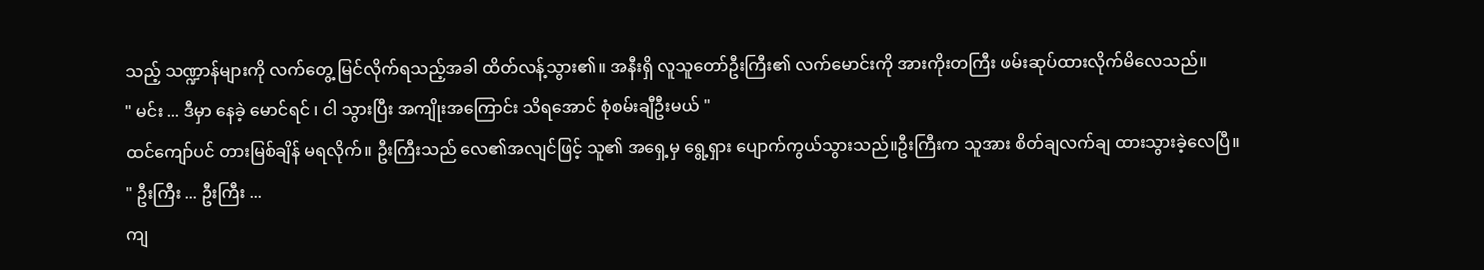သည့် သဏ္ဍာန်များကို လက်တွေ့ မြင်လိုက်ရသည့်အခါ ထိတ်လန့်သွား၏။ အနီးရှိ လူသူတော်ဦးကြီး၏ လက်မောင်းကို အားကိုးတကြီး ဖမ်းဆုပ်ထားလိုက်မိလေသည်။
" မင်း ... ဒီမှာ နေခဲ့ မောင်ရင် ၊ ငါ သွားပြီး အကျိုးအကြောင်း သိရအောင် စုံစမ်းချီဦးမယ် "
ထင်ကျော်ပင် တားမြစ်ချိန် မရလိုက်။ ဦးကြီးသည် လေ၏အလျင်ဖြင့် သူ၏ အရှေ့မှ ရွေ့ရှား ပျောက်ကွယ်သွားသည်။ဦးကြီးက သူအား စိတ်ချလက်ချ ထားသွားခဲ့လေပြီ။
" ဦးကြီး ... ဦးကြီး ...
ကျ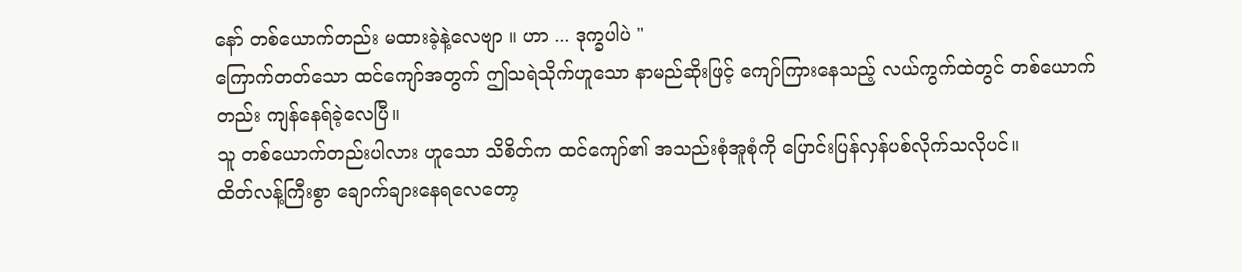နော် တစ်ယောက်တည်း မထားခဲ့နဲ့လေဗျာ ။ ဟာ ... ဒုက္ခပါပဲ "
ကြောက်တတ်သော ထင်ကျော်အတွက် ဤသရဲသိုက်ဟူသော နာမည်ဆိုးဖြင့် ကျော်ကြားနေသည့် လယ်ကွက်ထဲတွင် တစ်ယောက်တည်း ကျန်နေရ်ခဲ့လေပြီ။
သူ တစ်ယောက်တည်းပါလား ဟူသော သိစိတ်က ထင်ကျော်၏ အသည်းစုံအူစုံကို ပြောင်းပြန်လှန်ပစ်လိုက်သလိုပင်။
ထိတ်လန့်ကြီးစွာ ချောက်ချားနေရလေတော့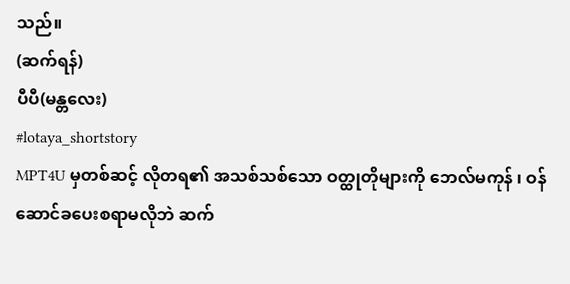သည်။
(ဆက်ရန်)
ပီပီ(မန္တလေး)
#lotaya_shortstory
MPT4U မှတစ်ဆင့် လိုတရ၏ အသစ်သစ်သော ဝတ္ထုတိုများကို ဘေလ်မကုန် ၊ ဝန်ဆောင်ခပေးစရာမလိုဘဲ ဆက်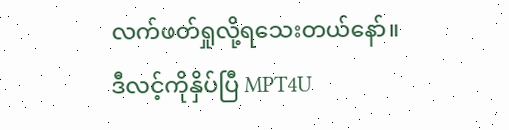လက်ဖတ်ရှုလို့ရသေးတယ်နော်။
ဒီလင့်ကိုနှိပ်ပြီ MPT4U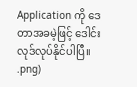Application ကို ဒေတာအခမဲ့ဖြင့် ဒေါင်းလုဒ်လုပ်နိုင်ပါပြီ။
.png)